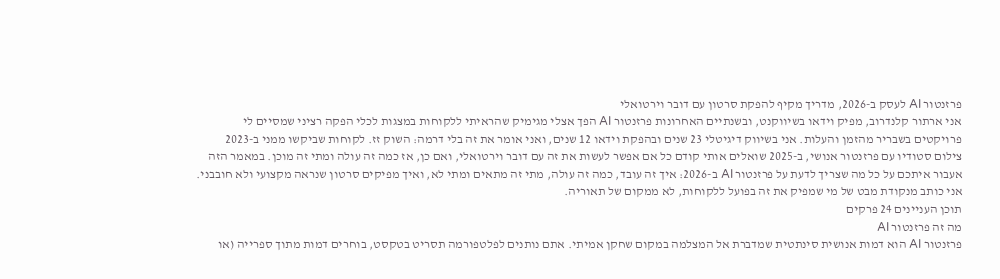פרזנטור AI לעסק ב-2026, מדריך מקיף להפקת סרטון עם דובר וירטואלי
אני ארתור קלנדרוב, מפיק וידאו בשיווקנט, ובשנתיים האחרונות פרזנטור AI הפך אצלי מגימיק שהראיתי ללקוחות במצגות לכלי הפקה רציני שמסיים לי פרויקטים בשבריר מהזמן והעלות. אני בשיווק דיגיטלי 23 שנים ובהפקת וידאו 12 שנים, ואני אומר את זה בלי דרמה: השוק זז. לקוחות שביקשו ממני ב-2023 צילום סטודיו עם פרזנטור אנושי, ב-2025 שואלים אותי קודם כל אם אפשר לעשות את זה עם דובר וירטואלי, ואם כן, אז כמה זה עולה ומתי זה מוכן. במאמר הזה אעבור איתכם על כל מה שצריך לדעת על פרזנטור AI ב-2026: איך זה עובד, כמה זה עולה, מתי זה מתאים ומתי לא, ואיך מפיקים סרטון שנראה מקצועי ולא חובבני. אני כותב מנקודת מבט של מי שמפיק את זה בפועל ללקוחות, לא ממקום של תאוריה.
תוכן העניינים 24 פרקים
מה זה פרזנטור AI
פרזנטור AI הוא דמות אנושית סינתטית שמדברת אל המצלמה במקום שחקן אמיתי. אתם נותנים לפלטפורמה תסריט בטקסט, בוחרים דמות מתוך ספרייה (או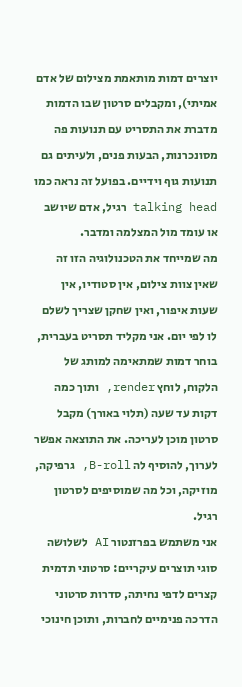יוצרים דמות מותאמת מצילום של אדם אמיתי), ומקבלים סרטון שבו הדמות מדברת את התסריט עם תנועות פה מסונכרנות, הבעות פנים, ולעיתים גם תנועות גוף וידיים. בפועל זה נראה כמו talking head רגיל, אדם שיושב או עומד מול המצלמה ומדבר.
מה שמייחד את הטכנולוגיה הזו זה שאין צוות צילום, אין סטודיו, אין שעות איפור, ואין שחקן שצריך לשלם לו לפי יום. אני מקליד תסריט בעברית, בוחר דמות שמתאימה למותג של הלקוח, לוחץ render, ותוך כמה דקות עד שעה (תלוי באורך) מקבל סרטון מוכן לעריכה. את התוצאה אפשר לערוך, להוסיף לה B-roll, גרפיקה, מוזיקה, וכל מה שמוסיפים לסרטון רגיל.
אני משתמש בפרזנטור AI לשלושה סוגי תוצרים עיקריים: סרטוני תדמית קצרים לדפי נחיתה, סדרות סרטוני הדרכה פנימיים לחברות, ותוכן חינוכי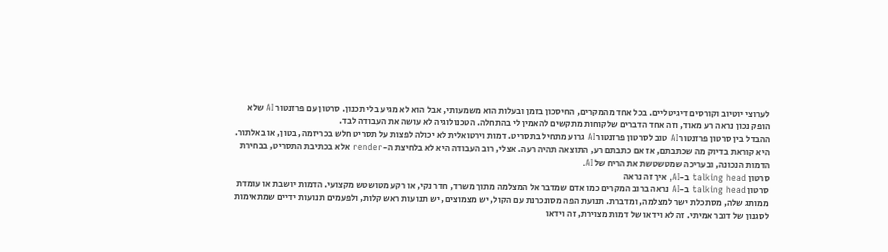לערוצי יוטיוב וקורסים דיגיטליים. בכל אחד מהמקרים, החיסכון בזמן ובעלות הוא משמעותי, אבל הוא לא מגיע בלי תכנון. סרטון עם פרזנטור AI שלא הופק נכון נראה רע מאוד, וזה אחד הדברים שלקוחות מתקשים להאמין לי בהתחלה. הטכנולוגיה לא עושה את העבודה לבד.
ההבדל בין סרטון פרזנטור AI טוב לסרטון פרזנטור AI גרוע מתחיל בתסריט. דמות וירטואלית לא יכולה לפצות על תסריט חלש בכריזמה, בטון, או באלתור. היא קוראת בדיוק מה שכתבתם, אז אם כתבתם רע, התוצאה תהיה רעה. אצלי, רוב העבודה היא לא בלחיצת ה-render אלא בכתיבת התסריט, בבחירת הדמות הנכונה, ובעריכה שמטשטשת את הריח של AI.
סרטון talking head ב-AI, איך זה נראה
סרטון talking head ב-AI נראה ברוב המקרים כמו אדם שמדבר אל המצלמה מתוך משרד, חדר נקי, או רקע מטושטש מקצועי. הדמות יושבת או עומדת ממותג שלה, מסתכלת ישר למצלמה, ומדברת. תנועת הפה מסונכרנת עם הקול, יש מצמוצים, יש תנועות ראש קלות, ולפעמים תנועות ידיים שמתאימות לסגנון של דובר אמיתי. זה לא וידאו של דמות מצוירת, זה וידאו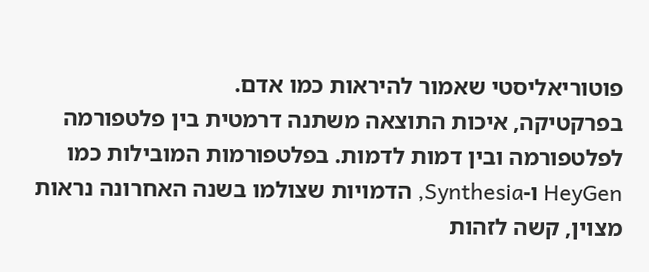פוטוריאליסטי שאמור להיראות כמו אדם.
בפרקטיקה, איכות התוצאה משתנה דרמטית בין פלטפורמה לפלטפורמה ובין דמות לדמות. בפלטפורמות המובילות כמו HeyGen ו-Synthesia, הדמויות שצולמו בשנה האחרונה נראות מצוין, קשה לזהות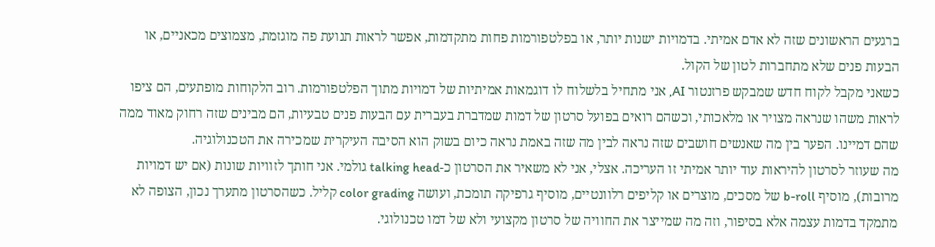ברגעים הראשונים שזה לא אדם אמיתי. בדמויות ישנות יותר, או בפלטפורמות פחות מתקדמות, אפשר לראות תנועת פה מוגזמת, מצמוצים מכאניים, או הבעות פנים שלא מתחברות לטון של הקול.
כשאני מקבל לקוח חדש שמבקש פרזנטור AI, אני מתחיל בלשלוח לו דוגמאות אמיתיות של דמויות מתוך הפלטפורמות. רוב הלקוחות מופתעים, הם ציפו לראות משהו שנראה מצויר או מלאכותי, וכשהם רואים בפועל סרטון של דמות שמדברת בעברית עם הבעות פנים טבעיות, הם מבינים שזה רחוק מאוד ממה שהם דמיינו. הפער בין מה שאנשים חושבים שזה נראה לבין מה שזה באמת נראה כיום בשוק הוא הסיבה העיקרית שמכירה את הטכנולוגיה.
מה שעוזר לסרטון להיראות עוד יותר אמיתי זו העריכה. אצלי, אני לא משאיר את הסרטון כ-talking head גולמי. אני חותך לזוויות שונות (אם יש דמויות מרובות), מוסיף b-roll של מסכים, מוצרים או קליפים רלוונטיים, מוסיף גרפיקה תומכת, ועושה color grading קליל. כשהסרטון מתערך נכון, הצופה לא מתמקד בדמות עצמה אלא בסיפור, וזה מה שמייצר את החוויה של סרטון מקצועי ולא של דמו טכנולוגי.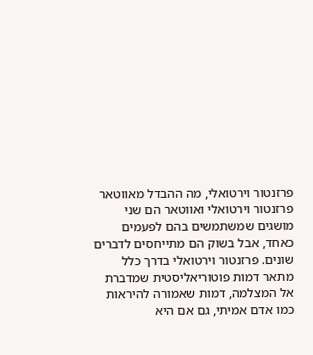פרזנטור וירטואלי, מה ההבדל מאווטאר
פרזנטור וירטואלי ואווטאר הם שני מושגים שמשתמשים בהם לפעמים כאחד, אבל בשוק הם מתייחסים לדברים שונים. פרזנטור וירטואלי בדרך כלל מתאר דמות פוטוריאליסטית שמדברת אל המצלמה, דמות שאמורה להיראות כמו אדם אמיתי, גם אם היא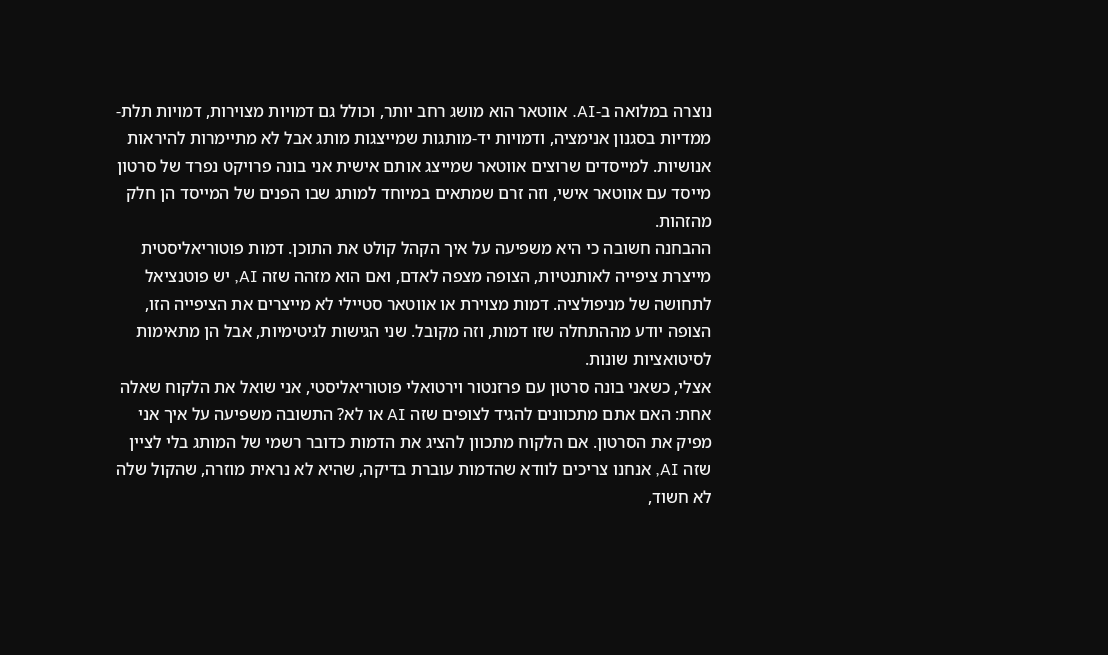נוצרה במלואה ב-AI. אווטאר הוא מושג רחב יותר, וכולל גם דמויות מצוירות, דמויות תלת-ממדיות בסגנון אנימציה, ודמויות יד-מותגות שמייצגות מותג אבל לא מתיימרות להיראות אנושיות. למייסדים שרוצים אווטאר שמייצג אותם אישית אני בונה פרויקט נפרד של סרטון מייסד עם אווטאר אישי, וזה זרם שמתאים במיוחד למותג שבו הפנים של המייסד הן חלק מהזהות.
ההבחנה חשובה כי היא משפיעה על איך הקהל קולט את התוכן. דמות פוטוריאליסטית מייצרת ציפייה לאותנטיות, הצופה מצפה לאדם, ואם הוא מזהה שזה AI, יש פוטנציאל לתחושה של מניפולציה. דמות מצוירת או אווטאר סטיילי לא מייצרים את הציפייה הזו, הצופה יודע מההתחלה שזו דמות, וזה מקובל. שני הגישות לגיטימיות, אבל הן מתאימות לסיטואציות שונות.
אצלי, כשאני בונה סרטון עם פרזנטור וירטואלי פוטוריאליסטי, אני שואל את הלקוח שאלה אחת: האם אתם מתכוונים להגיד לצופים שזה AI או לא? התשובה משפיעה על איך אני מפיק את הסרטון. אם הלקוח מתכוון להציג את הדמות כדובר רשמי של המותג בלי לציין שזה AI, אנחנו צריכים לוודא שהדמות עוברת בדיקה, שהיא לא נראית מוזרה, שהקול שלה לא חשוד,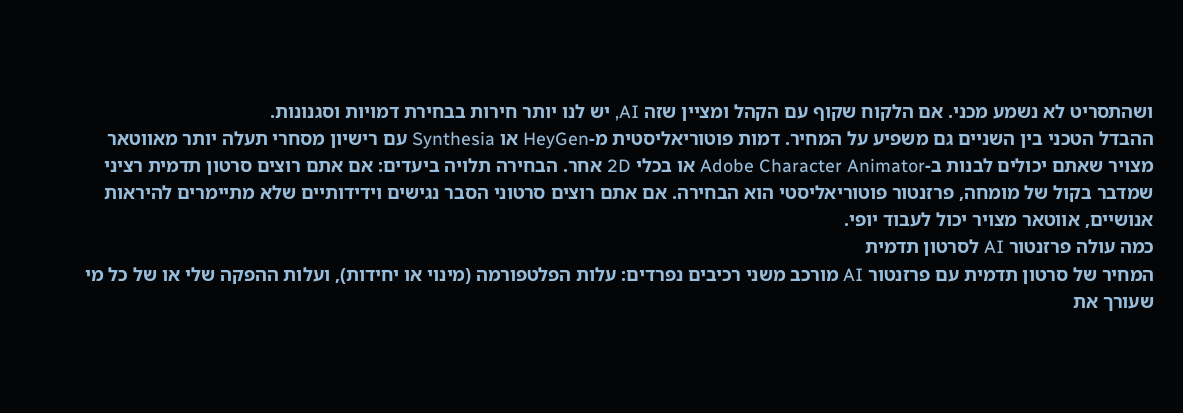ושהתסריט לא נשמע מכני. אם הלקוח שקוף עם הקהל ומציין שזה AI, יש לנו יותר חירות בבחירת דמויות וסגנונות.
ההבדל הטכני בין השניים גם משפיע על המחיר. דמות פוטוריאליסטית מ-HeyGen או Synthesia עם רישיון מסחרי תעלה יותר מאווטאר מצויר שאתם יכולים לבנות ב-Adobe Character Animator או בכלי 2D אחר. הבחירה תלויה ביעדים: אם אתם רוצים סרטון תדמית רציני שמדבר בקול של מומחה, פרזנטור פוטוריאליסטי הוא הבחירה. אם אתם רוצים סרטוני הסבר נגישים וידידותיים שלא מתיימרים להיראות אנושיים, אווטאר מצויר יכול לעבוד יופי.
כמה עולה פרזנטור AI לסרטון תדמית
המחיר של סרטון תדמית עם פרזנטור AI מורכב משני רכיבים נפרדים: עלות הפלטפורמה (מינוי או יחידות), ועלות ההפקה שלי או של כל מי שעורך את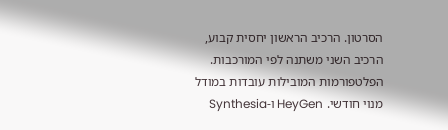הסרטון. הרכיב הראשון יחסית קבוע, הרכיב השני משתנה לפי המורכבות.
הפלטפורמות המובילות עובדות במודל מנוי חודשי. HeyGen ו-Synthesia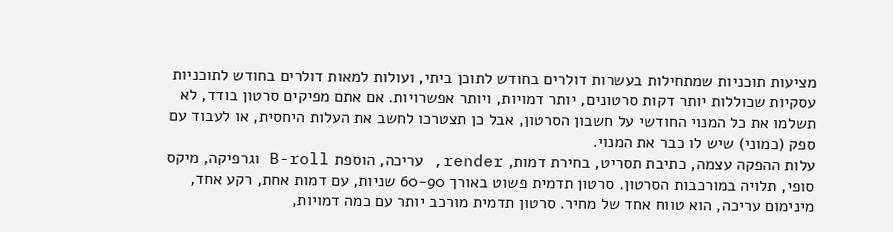מציעות תוכניות שמתחילות בעשרות דולרים בחודש לתוכן ביתי, ועולות למאות דולרים בחודש לתוכניות עסקיות שכוללות יותר דקות סרטונים, יותר דמויות, ויותר אפשרויות. אם אתם מפיקים סרטון בודד, לא תשלמו את כל המנוי החודשי על חשבון הסרטון, אבל כן תצטרכו לחשב את העלות היחסית, או לעבוד עם ספק (כמוני) שיש לו כבר את המנוי.
עלות ההפקה עצמה, כתיבת תסריט, בחירת דמות, render, עריכה, הוספת B-roll וגרפיקה, מיקס סופי, תלויה במורכבות הסרטון. סרטון תדמית פשוט באורך 60-90 שניות, עם דמות אחת, רקע אחד, מינימום עריכה, הוא טווח אחד של מחיר. סרטון תדמית מורכב יותר עם כמה דמויות,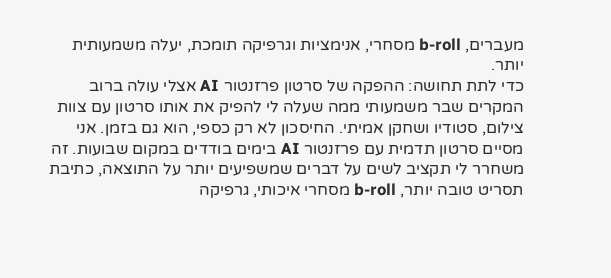מעברים, b-roll מסחרי, אנימציות וגרפיקה תומכת, יעלה משמעותית יותר.
כדי לתת תחושה: ההפקה של סרטון פרזנטור AI אצלי עולה ברוב המקרים שבר משמעותי ממה שעלה לי להפיק את אותו סרטון עם צוות צילום, סטודיו ושחקן אמיתי. החיסכון לא רק כספי, הוא גם בזמן. אני מסיים סרטון תדמית עם פרזנטור AI בימים בודדים במקום שבועות. זה משחרר לי תקציב לשים על דברים שמשפיעים יותר על התוצאה, כתיבת תסריט טובה יותר, b-roll מסחרי איכותי, גרפיקה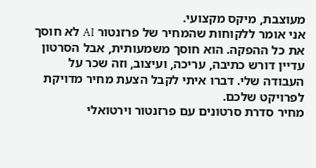מעוצבת, מיקס מקצועי.
אני אומר ללקוחות שהמחיר של פרזנטור AI לא חוסך את כל ההפקה. הוא חוסך משמעותית, אבל הסרטון עדיין דורש כתיבה, עריכה, ועיצוב, וזה שכר על העבודה שלי. דברו איתי לקבל הצעת מחיר מדויקת לפרויקט שלכם.
מחיר סדרת סרטונים עם פרזנטור וירטואלי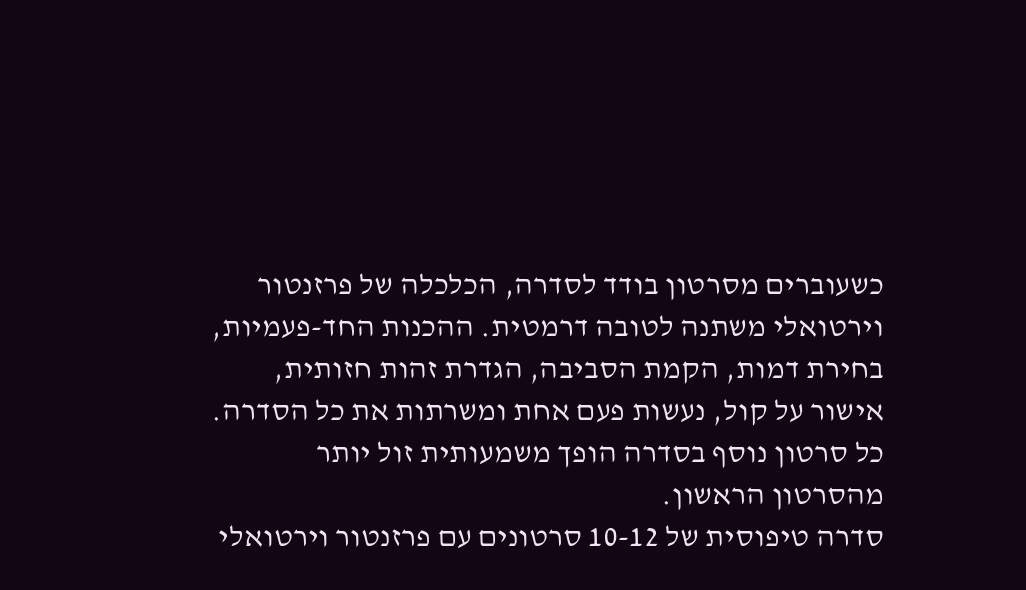כשעוברים מסרטון בודד לסדרה, הכלכלה של פרזנטור וירטואלי משתנה לטובה דרמטית. ההכנות החד-פעמיות, בחירת דמות, הקמת הסביבה, הגדרת זהות חזותית, אישור על קול, נעשות פעם אחת ומשרתות את כל הסדרה. כל סרטון נוסף בסדרה הופך משמעותית זול יותר מהסרטון הראשון.
סדרה טיפוסית של 10-12 סרטונים עם פרזנטור וירטואלי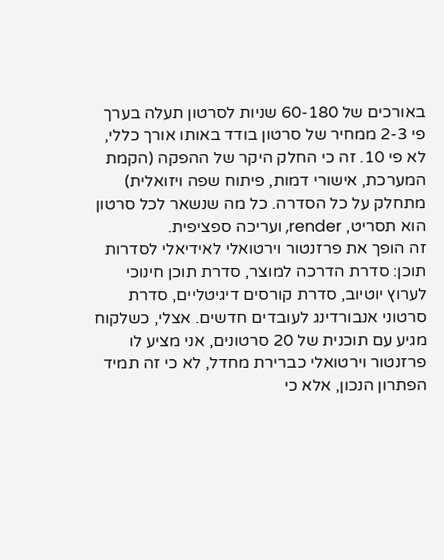באורכים של 60-180 שניות לסרטון תעלה בערך פי 2-3 ממחיר של סרטון בודד באותו אורך כללי, לא פי 10. זה כי החלק היקר של ההפקה (הקמת המערכת, אישורי דמות, פיתוח שפה ויזואלית) מתחלק על כל הסדרה. כל מה שנשאר לכל סרטון הוא תסריט, render, ועריכה ספציפית.
זה הופך את פרזנטור וירטואלי לאידיאלי לסדרות תוכן: סדרת הדרכה למוצר, סדרת תוכן חינוכי לערוץ יוטיוב, סדרת קורסים דיגיטליים, סדרת סרטוני אנבורדינג לעובדים חדשים. אצלי, כשלקוח מגיע עם תוכנית של 20 סרטונים, אני מציע לו פרזנטור וירטואלי כברירת מחדל, לא כי זה תמיד הפתרון הנכון, אלא כי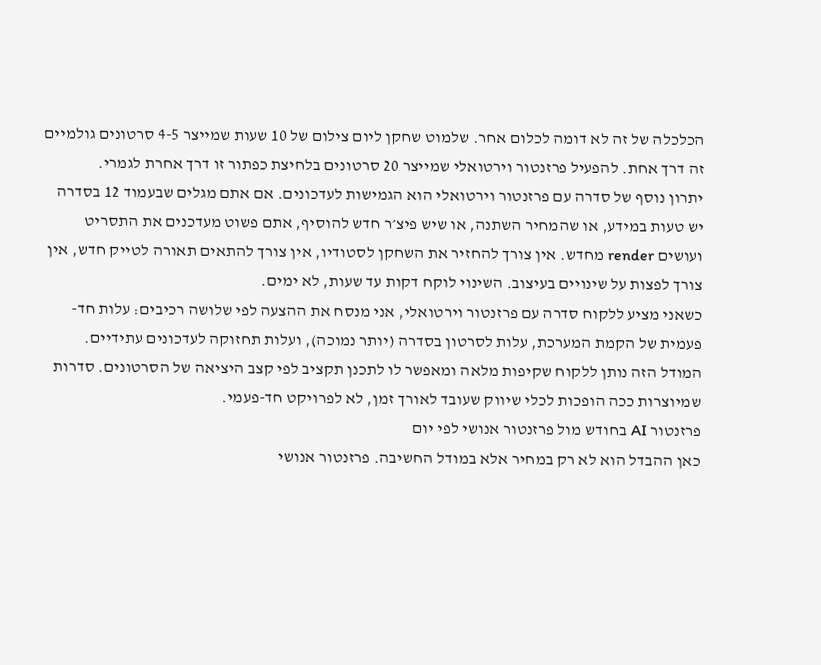הכלכלה של זה לא דומה לכלום אחר. שלמוט שחקן ליום צילום של 10 שעות שמייצר 4-5 סרטונים גולמיים זה דרך אחת. להפעיל פרזנטור וירטואלי שמייצר 20 סרטונים בלחיצת כפתור זו דרך אחרת לגמרי.
יתרון נוסף של סדרה עם פרזנטור וירטואלי הוא הגמישות לעדכונים. אם אתם מגלים שבעמוד 12 בסדרה יש טעות במידע, או שהמחיר השתנה, או שיש פיצ׳ר חדש להוסיף, אתם פשוט מעדכנים את התסריט ועושים render מחדש. אין צורך להחזיר את השחקן לסטודיו, אין צורך להתאים תאורה לטייק חדש, אין צורך לפצות על שינויים בעיצוב. השינוי לוקח דקות עד שעות, לא ימים.
כשאני מציע ללקוח סדרה עם פרזנטור וירטואלי, אני מנסח את ההצעה לפי שלושה רכיבים: עלות חד-פעמית של הקמת המערכת, עלות לסרטון בסדרה (יותר נמוכה), ועלות תחזוקה לעדכונים עתידיים. המודל הזה נותן ללקוח שקיפות מלאה ומאפשר לו לתכנן תקציב לפי קצב היציאה של הסרטונים. סדרות שמיוצרות ככה הופכות לכלי שיווק שעובד לאורך זמן, לא לפרויקט חד-פעמי.
פרזנטור AI בחודש מול פרזנטור אנושי לפי יום
כאן ההבדל הוא לא רק במחיר אלא במודל החשיבה. פרזנטור אנושי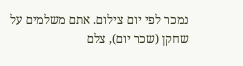נמכר לפי יום צילום. אתם משלמים על שחקן (שכר יום), צלם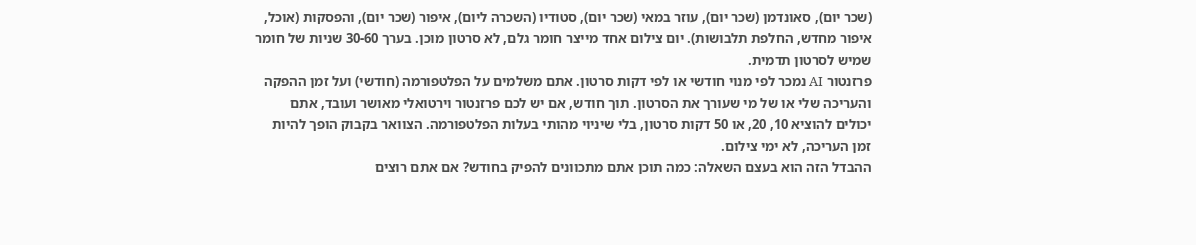(שכר יום), סאונדמן (שכר יום), עוזר במאי (שכר יום), סטודיו (השכרה ליום), איפור (שכר יום), והפסקות (אוכל, איפור מחדש, החלפת תלבושות). יום צילום אחד מייצר חומר גלם, לא סרטון מוכן. בערך 30-60 שניות של חומר שמיש לסרטון תדמית.
פרזנטור AI נמכר לפי מנוי חודשי או לפי דקות סרטון. אתם משלמים על הפלטפורמה (חודשי) ועל זמן ההפקה והעריכה שלי או של מי שעורך את הסרטון. תוך חודש, אם יש לכם פרזנטור וירטואלי מאושר ועובד, אתם יכולים להוציא 10, 20, או 50 דקות סרטון, בלי שיניוי מהותי בעלות הפלטפורמה. הצוואר בקבוק הופך להיות זמן העריכה, לא ימי צילום.
ההבדל הזה הוא בעצם השאלה: כמה תוכן אתם מתכוונים להפיק בחודש? אם אתם רוצים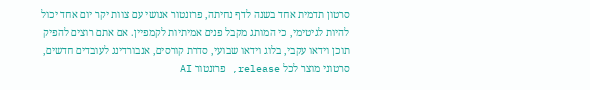סרטון תדמית אחד בשנה לדף נחיתה, פרזנטור אנושי עם צוות יקר יום אחד יכול להיות לגיטימי, כי המותג מקבל פנים אמיתיות לקמפיין. אם אתם רוצים להפיק תוכן וידאו עקבי, בלוג וידאו שבועי, סדרת קורסים, אנבורדינג לעובדים חדשים, סרטוני מוצר לכל release, פרזנטור AI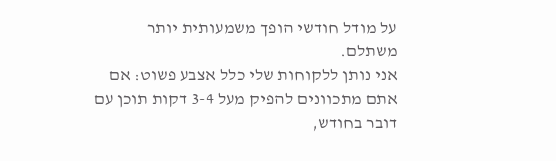על מודל חודשי הופך משמעותית יותר משתלם.
אני נותן ללקוחות שלי כלל אצבע פשוט: אם אתם מתכוונים להפיק מעל 3-4 דקות תוכן עם דובר בחודש,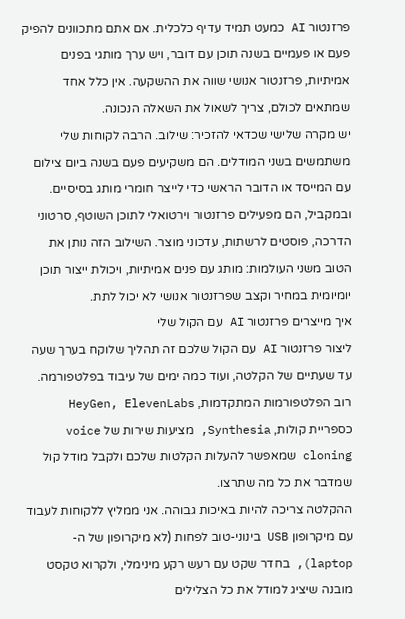פרזנטור AI כמעט תמיד עדיף כלכלית. אם אתם מתכוונים להפיק פעם או פעמיים בשנה תוכן עם דובר, ויש ערך מותגי בפנים אמיתיות, פרזנטור אנושי שווה את ההשקעה. אין כלל אחד שמתאים לכולם, צריך לשאול את השאלה הנכונה.
יש מקרה שלישי שכדאי להזכיר: שילוב. הרבה לקוחות שלי משתמשים בשני המודלים. הם משקיעים פעם בשנה ביום צילום עם המייסד או הדובר הראשי כדי לייצר חומרי מותג בסיסיים. ובמקביל, הם מפעילים פרזנטור וירטואלי לתוכן השוטף, סרטוני הדרכה, פוסטים לרשתות, עדכוני מוצר. השילוב הזה נותן את הטוב משני העולמות: מותג עם פנים אמיתיות, ויכולת ייצור תוכן יומיומית במחיר וקצב שפרזנטור אנושי לא יכול לתת.
איך מייצרים פרזנטור AI עם הקול שלי
ליצור פרזנטור AI עם הקול שלכם זה תהליך שלוקח בערך שעה עד שעתיים של הקלטה, ועוד כמה ימים של עיבוד בפלטפורמה. רוב הפלטפורמות המתקדמות, HeyGen, ElevenLabs כספריית קולות, Synthesia, מציעות שירות של voice cloning שמאפשר להעלות הקלטות שלכם ולקבל מודל קול שמדבר את כל מה שתרצו.
ההקלטה צריכה להיות באיכות גבוהה. אני ממליץ ללקוחות לעבוד עם מיקרופון USB בינוני-טוב לפחות (לא מיקרופון של ה-laptop), בחדר שקט עם רעש רקע מינימלי, ולקרוא טקסט מובנה שיציג למודל את כל הצלילים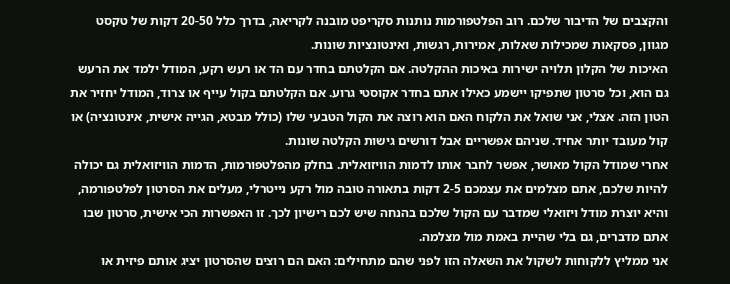והקצבים של הדיבור שלכם. רוב הפלטפורמות נותנות סקריפט מובנה לקריאה, בדרך כלל 20-50 דקות של טקסט מגוון, פסקאות שמכילות שאלות, אמירות, רגשות, ואינטונציות שונות.
האיכות של הקלון תלויה ישירות באיכות ההקלטה. אם הקלטתם בחדר עם הד או רעש רקע, המודל ילמד את הרעש גם הוא, וכל סרטון שתפיקו יישמע כאילו אתם בחדר אקוסטי גרוע. אם הקלטתם בקול עייף או צרוד, המודל יחזיר את הטון הזה. אצלי, אני שואל את הלקוח האם הוא רוצה את הקול הטבעי שלו (כולל מבטא, הגייה אישית, אינטונציה) או קול מעובד יותר אחיד. שניהם אפשריים אבל דורשים גישות הקלטה שונות.
אחרי שמודל הקול מאושר, אפשר לחבר אותו לדמות הוויזואלית. בחלק מהפלטפורמות, הדמות הוויזואלית גם יכולה להיות שלכם, אתם מצלמים את עצמכם 2-5 דקות בתאורה טובה מול רקע נייטרלי, מעלים את הסרטון לפלטפורמה, והיא יוצרת מודל ויזואלי שמדבר עם הקול שלכם בהנחה שיש לכם רישיון לכך. זו האפשרות הכי אישית, סרטון שבו אתם מדברים, גם בלי שהיית באמת מול מצלמה.
אני ממליץ ללקוחות לשקול את השאלה הזו לפני שהם מתחילים: האם הם רוצים שהסרטון יציג אותם פיזית או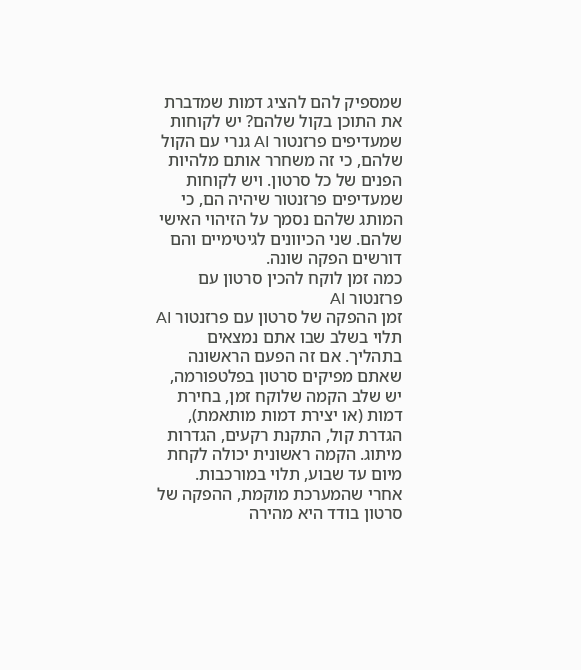שמספיק להם להציג דמות שמדברת את התוכן בקול שלהם? יש לקוחות שמעדיפים פרזנטור AI גנרי עם הקול שלהם, כי זה משחרר אותם מלהיות הפנים של כל סרטון. ויש לקוחות שמעדיפים פרזנטור שיהיה הם, כי המותג שלהם נסמך על הזיהוי האישי שלהם. שני הכיוונים לגיטימיים והם דורשים הפקה שונה.
כמה זמן לוקח להכין סרטון עם פרזנטור AI
זמן ההפקה של סרטון עם פרזנטור AI תלוי בשלב שבו אתם נמצאים בתהליך. אם זה הפעם הראשונה שאתם מפיקים סרטון בפלטפורמה, יש שלב הקמה שלוקח זמן, בחירת דמות (או יצירת דמות מותאמת), הגדרת קול, התקנת רקעים, הגדרות מיתוג. הקמה ראשונית יכולה לקחת מיום עד שבוע, תלוי במורכבות.
אחרי שהמערכת מוקמת, ההפקה של סרטון בודד היא מהירה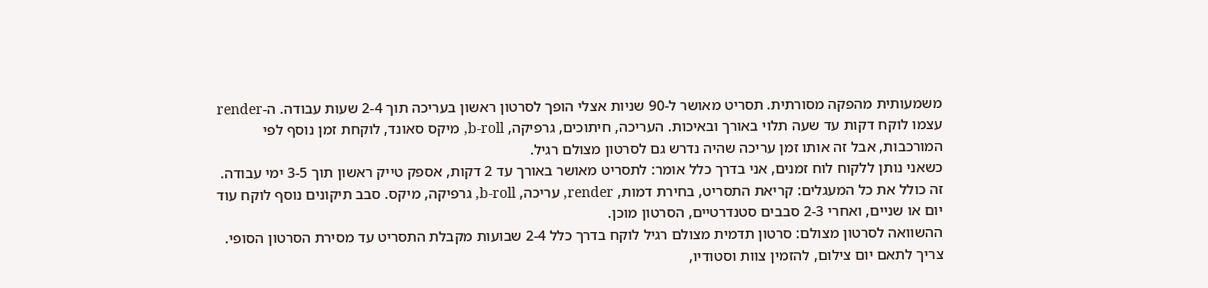משמעותית מהפקה מסורתית. תסריט מאושר ל-90 שניות אצלי הופך לסרטון ראשון בעריכה תוך 2-4 שעות עבודה. ה-render עצמו לוקח דקות עד שעה תלוי באורך ובאיכות. העריכה, חיתוכים, גרפיקה, b-roll, מיקס סאונד, לוקחת זמן נוסף לפי המורכבות, אבל זה אותו זמן עריכה שהיה נדרש גם לסרטון מצולם רגיל.
כשאני נותן ללקוח לוח זמנים, אני בדרך כלל אומר: לתסריט מאושר באורך עד 2 דקות, אספק טייק ראשון תוך 3-5 ימי עבודה. זה כולל את כל המעגלים: קריאת התסריט, בחירת דמות, render, עריכה, b-roll, גרפיקה, מיקס. סבב תיקונים נוסף לוקח עוד יום או שניים, ואחרי 2-3 סבבים סטנדרטיים, הסרטון מוכן.
ההשוואה לסרטון מצולם: סרטון תדמית מצולם רגיל לוקח בדרך כלל 2-4 שבועות מקבלת התסריט עד מסירת הסרטון הסופי. צריך לתאם יום צילום, להזמין צוות וסטודיו,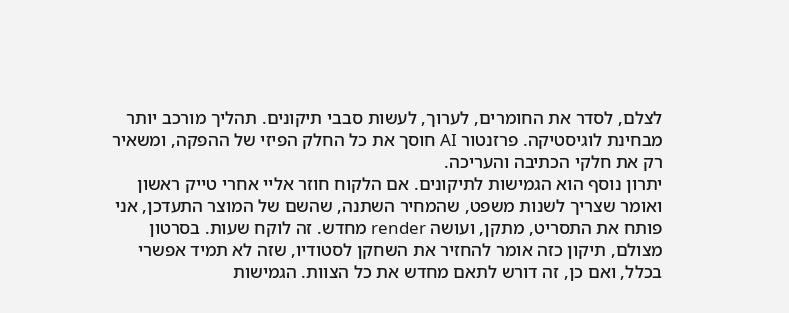לצלם, לסדר את החומרים, לערוך, לעשות סבבי תיקונים. תהליך מורכב יותר מבחינת לוגיסטיקה. פרזנטור AI חוסך את כל החלק הפיזי של ההפקה, ומשאיר רק את חלקי הכתיבה והעריכה.
יתרון נוסף הוא הגמישות לתיקונים. אם הלקוח חוזר אליי אחרי טייק ראשון ואומר שצריך לשנות משפט, שהמחיר השתנה, שהשם של המוצר התעדכן, אני פותח את התסריט, מתקן, ועושה render מחדש. זה לוקח שעות. בסרטון מצולם, תיקון כזה אומר להחזיר את השחקן לסטודיו, שזה לא תמיד אפשרי בכלל, ואם כן, זה דורש לתאם מחדש את כל הצוות. הגמישות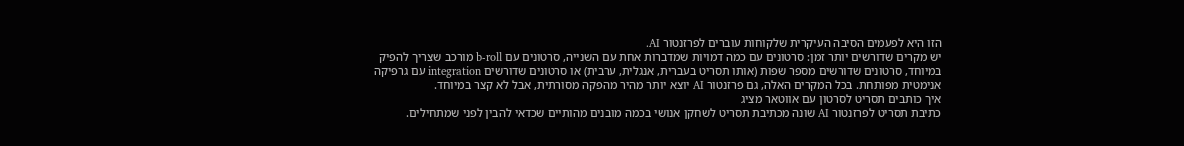הזו היא לפעמים הסיבה העיקרית שלקוחות עוברים לפרזנטור AI.
יש מקרים שדורשים יותר זמן: סרטונים עם כמה דמויות שמדברות אחת עם השנייה, סרטונים עם b-roll מורכב שצריך להפיק במיוחד, סרטונים שדורשים מספר שפות (אותו תסריט בעברית, אנגלית, ערבית) או סרטונים שדורשים integration עם גרפיקה אנימטית מפותחת. בכל המקרים האלה, גם פרזנטור AI יוצא יותר מהיר מהפקה מסורתית, אבל לא קצר במיוחד.
איך כותבים תסריט לסרטון עם אווטאר מציג
כתיבת תסריט לפרזנטור AI שונה מכתיבת תסריט לשחקן אנושי בכמה מובנים מהותיים שכדאי להבין לפני שמתחילים.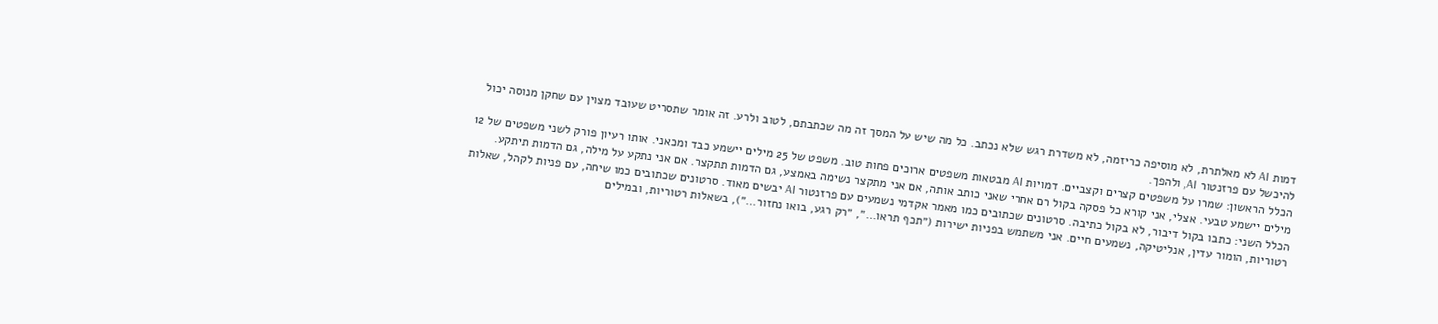דמות AI לא מאלתרת, לא מוסיפה כריזמה, לא משדרת רגש שלא נכתב. כל מה שיש על המסך זה מה שכתבתם, לטוב ולרע. זה אומר שתסריט שעובד מצוין עם שחקן מנוסה יכול להיכשל עם פרזנטור AI, ולהפך.
הכלל הראשון: שמרו על משפטים קצרים וקצביים. דמויות AI מבטאות משפטים ארוכים פחות טוב. משפט של 25 מילים יישמע כבד ומכאני. אותו רעיון פורק לשני משפטים של 12 מילים יישמע טבעי. אצלי, אני קורא כל פסקה בקול רם אחרי שאני כותב אותה, אם אני מתקצר נשימה באמצע, גם הדמות תתקצר. אם אני נתקע על מילה, גם הדמות תיתקע.
הכלל השני: כתבו בקול דיבור, לא בקול כתיבה. סרטונים שכתובים כמו מאמר אקדמי נשמעים עם פרזנטור AI יבשים מאוד. סרטונים שכתובים כמו שיחה, עם פניות לקהל, שאלות רטוריות, הומור עדין, אנליטיקה, נשמעים חיים. אני משתמש בפניות ישירות (״תכף תראו…״, ״רק רגע, בואו נחזור…״), בשאלות רטוריות, ובמילים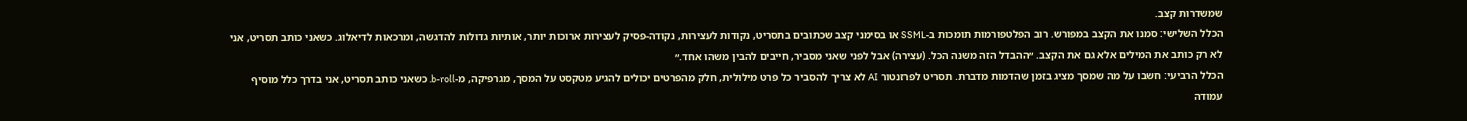שמשדרות קצב.
הכלל השלישי: סמנו את הקצב במפורש. רוב הפלטפורמות תומכות ב-SSML או בסימני קצב שכתובים בתסריט, נקודות לעצירות, נקודה-פסיק לעצירות ארוכות יותר, אותיות גדולות להדגשה, ומרכאות לדיאלוג. כשאני כותב תסריט, אני לא רק כותב את המילים אלא גם את הקצב. ״ההבדל הזה משנה הכל. (עצירה) אבל לפני שאני מסביר, חייבים להבין משהו אחד.״
הכלל הרביעי: חשבו על מה שמסך מציג בזמן שהדמות מדברת. תסריט לפרזנטור AI לא צריך להסביר כל פרט מילולית, חלק מהפרטים יכולים להגיע מטקסט על המסך, מגרפיקה, מ-b-roll. כשאני כותב תסריט, אני בדרך כלל מוסיף עמודה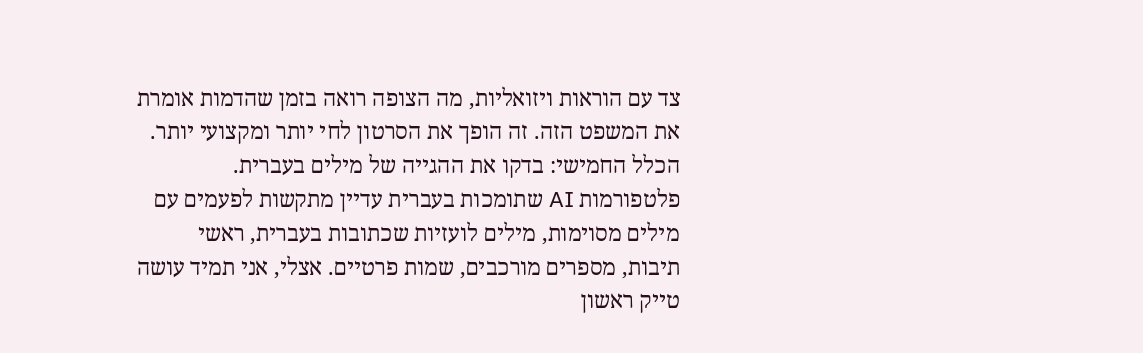צד עם הוראות ויזואליות, מה הצופה רואה בזמן שהדמות אומרת את המשפט הזה. זה הופך את הסרטון לחי יותר ומקצועי יותר.
הכלל החמישי: בדקו את ההגייה של מילים בעברית. פלטפורמות AI שתומכות בעברית עדיין מתקשות לפעמים עם מילים מסוימות, מילים לועזיות שכתובות בעברית, ראשי תיבות, מספרים מורכבים, שמות פרטיים. אצלי, אני תמיד עושה טייק ראשון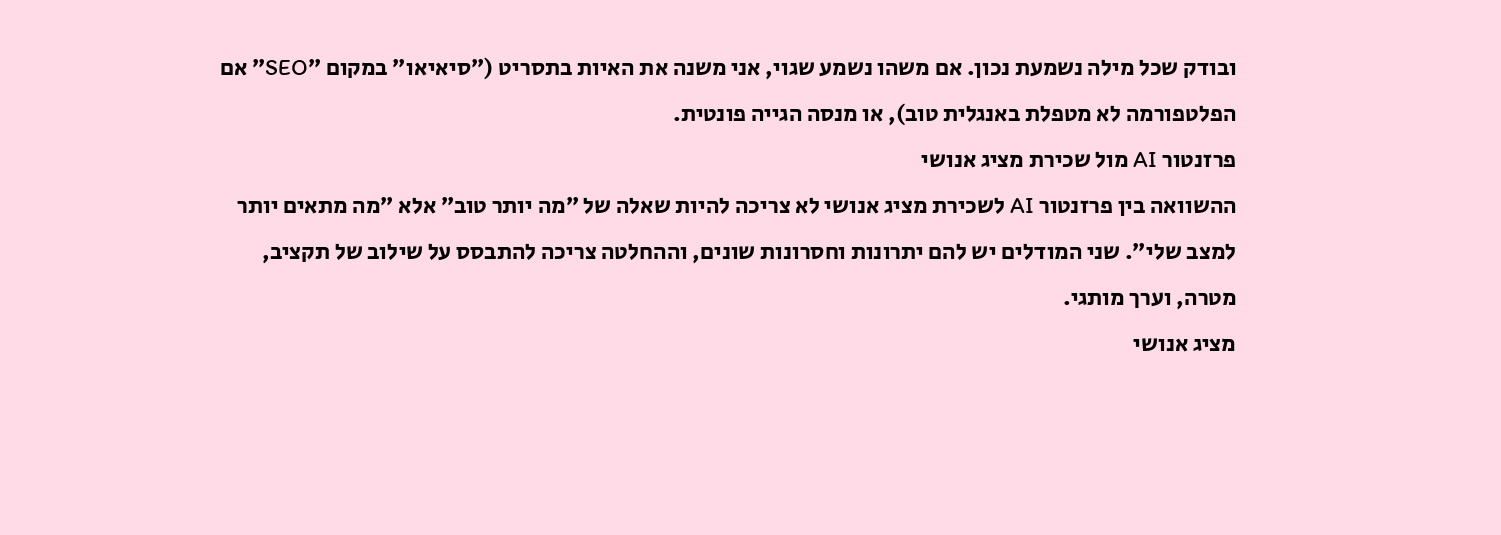ובודק שכל מילה נשמעת נכון. אם משהו נשמע שגוי, אני משנה את האיות בתסריט (״סיאיאו״ במקום ״SEO״ אם הפלטפורמה לא מטפלת באנגלית טוב), או מנסה הגייה פונטית.
פרזנטור AI מול שכירת מציג אנושי
ההשוואה בין פרזנטור AI לשכירת מציג אנושי לא צריכה להיות שאלה של ״מה יותר טוב״ אלא ״מה מתאים יותר למצב שלי״. שני המודלים יש להם יתרונות וחסרונות שונים, וההחלטה צריכה להתבסס על שילוב של תקציב, מטרה, וערך מותגי.
מציג אנושי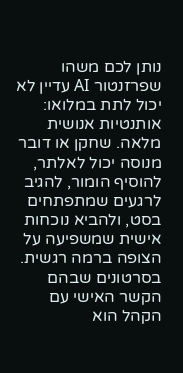נותן לכם משהו שפרזנטור AI עדיין לא יכול לתת במלואו: אותנטיות אנושית מלאה. שחקן או דובר מנוסה יכול לאלתר, להוסיף הומור, להגיב לרגעים שמתפתחים בסט, ולהביא נוכחות אישית שמשפיעה על הצופה ברמה רגשית. בסרטונים שבהם הקשר האישי עם הקהל הוא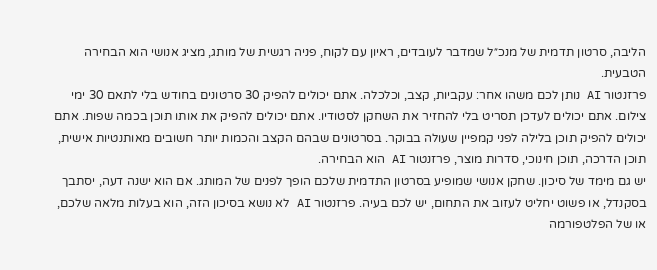הליבה, סרטון תדמית של מנכ״ל שמדבר לעובדים, ראיון עם לקוח, פניה רגשית של מותג, מציג אנושי הוא הבחירה הטבעית.
פרזנטור AI נותן לכם משהו אחר: עקביות, קצב, וכלכלה. אתם יכולים להפיק 30 סרטונים בחודש בלי לתאם 30 ימי צילום. אתם יכולים לעדכן תסריט בלי להחזיר את השחקן לסטודיו. אתם יכולים להפיק את אותו תוכן בכמה שפות. אתם יכולים להפיק תוכן בלילה לפני קמפיין שעולה בבוקר. בסרטונים שבהם הקצב והכמות יותר חשובים מאותנטיות אישית, תוכן הדרכה, תוכן חינוכי, סדרות מוצר, פרזנטור AI הוא הבחירה.
יש גם מימד של סיכון. שחקן אנושי שמופיע בסרטון התדמית שלכם הופך לפנים של המותג. אם הוא ישנה דעה, יסתבך בסקנדל, או פשוט יחליט לעזוב את התחום, יש לכם בעיה. פרזנטור AI לא נושא בסיכון הזה, הוא בעלות מלאה שלכם, או של הפלטפורמה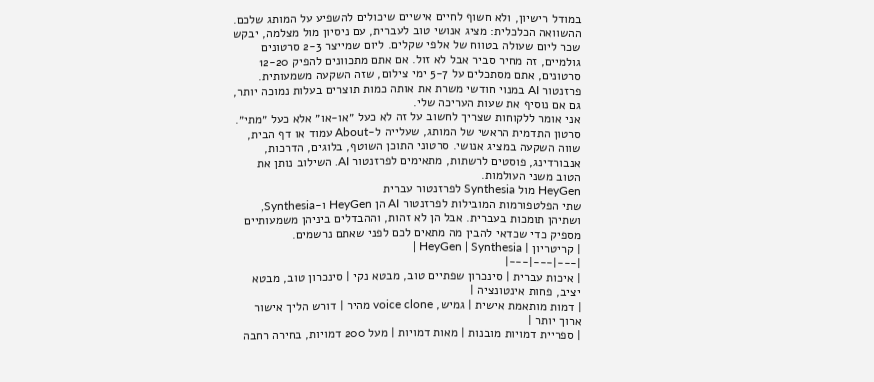במודל רישיון, ולא חשוף לחיים אישיים שיכולים להשפיע על המותג שלכם.
ההשוואה הכלכלית: מציג אנושי טוב לעברית, עם ניסיון מול מצלמה, יבקש שכר ליום שעולה בטווח של אלפי שקלים. ליום שמייצר 2-3 סרטונים גולמיים, זה מחיר סביר אבל לא זול. אם אתם מתכוונים להפיק 12-20 סרטונים, אתם מסתכלים על 5-7 ימי צילום, שזה השקעה משמעותית. פרזנטור AI במנוי חודשי משרת את אותה כמות תוצרים בעלות נמוכה יותר, גם אם נוסיף את שעות העריכה שלי.
אני אומר ללקוחות שצריך לחשוב על זה לא כעל ״או-או״ אלא כעל ״מתי״. סרטון התדמית הראשי של המותג, שעלייה ל-About עמוד או דף הבית, שווה השקעה במציג אנושי. סרטוני התוכן השוטף, בלוגים, הדרכות, אנבורדינג, פוסטים לרשתות, מתאימים לפרזנטור AI. השילוב נותן את הטוב משני העולמות.
HeyGen מול Synthesia לפרזנטור עברית
שתי הפלטפורמות המובילות לפרזנטור AI הן HeyGen ו-Synthesia, ושתיהן תומכות בעברית. אבל הן לא זהות, וההבדלים ביניהן משמעותיים מספיק כדי שכדאי להבין מה מתאים לכם לפני שאתם נרשמים.
| קריטריון | HeyGen | Synthesia |
|---|---|---|
| איכות עברית | סינכרון שפתיים טוב, מבטא נקי | סינכרון טוב, מבטא יציב, פחות אינטונציה |
| דמות מותאמת אישית | גמיש, voice clone מהיר | דורש הליך אישור ארוך יותר |
| ספריית דמויות מובנות | מאות דמויות | מעל 200 דמויות, בחירה רחבה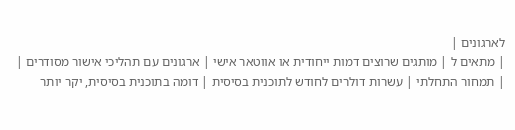לארגונים |
| מתאים ל | מותגים שרוצים דמות ייחודית או אווטאר אישי | ארגונים עם תהליכי אישור מסודרים |
| תמחור התחלתי | עשרות דולרים לחודש לתוכנית בסיסית | דומה בתוכנית בסיסית, יקר יותר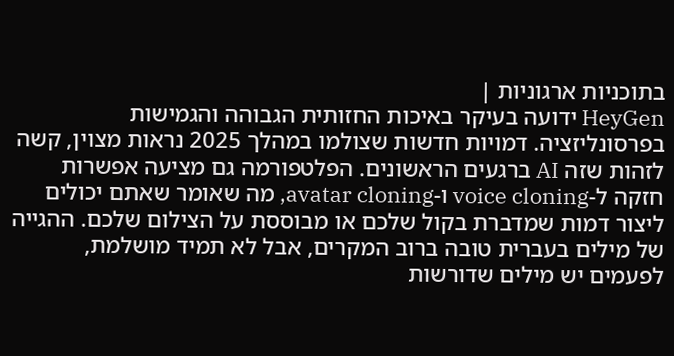בתוכניות ארגוניות |
HeyGen ידועה בעיקר באיכות החזותית הגבוהה והגמישות בפרסונליזציה. דמויות חדשות שצולמו במהלך 2025 נראות מצוין, קשה לזהות שזה AI ברגעים הראשונים. הפלטפורמה גם מציעה אפשרות חזקה ל-voice cloning ו-avatar cloning, מה שאומר שאתם יכולים ליצור דמות שמדברת בקול שלכם או מבוססת על הצילום שלכם. ההגייה של מילים בעברית טובה ברוב המקרים, אבל לא תמיד מושלמת, לפעמים יש מילים שדורשות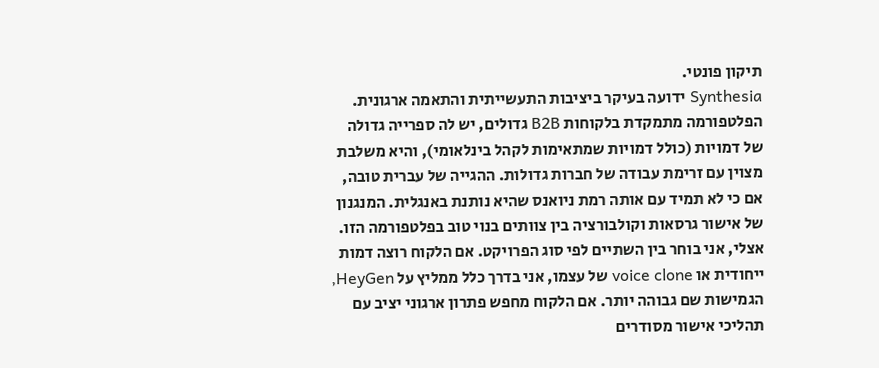תיקון פונטי.
Synthesia ידועה בעיקר ביציבות התעשייתית והתאמה ארגונית. הפלטפורמה מתמקדת בלקוחות B2B גדולים, יש לה ספרייה גדולה של דמויות (כולל דמויות שמתאימות לקהל בינלאומי), והיא משלבת מצוין עם זרימת עבודה של חברות גדולות. ההגייה של עברית טובה, אם כי לא תמיד עם אותה רמת ניואנס שהיא נותנת באנגלית. המנגנון של אישור גרסאות וקולבורציה בין צוותים בנוי טוב בפלטפורמה הזו.
אצלי, אני בוחר בין השתיים לפי סוג הפרויקט. אם הלקוח רוצה דמות ייחודית או voice clone של עצמו, אני בדרך כלל ממליץ על HeyGen, הגמישות שם גבוהה יותר. אם הלקוח מחפש פתרון ארגוני יציב עם תהליכי אישור מסודרים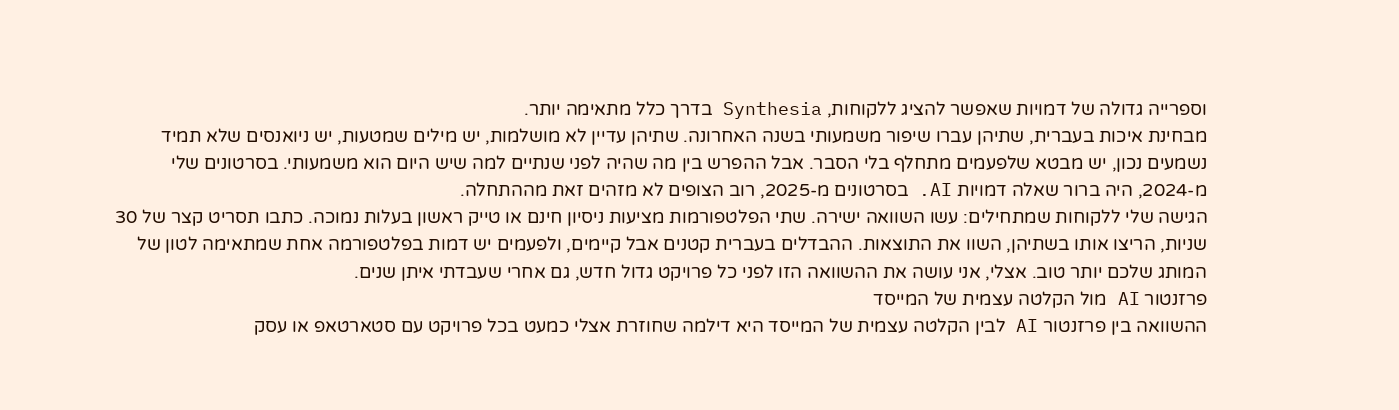וספרייה גדולה של דמויות שאפשר להציג ללקוחות, Synthesia בדרך כלל מתאימה יותר.
מבחינת איכות בעברית, שתיהן עברו שיפור משמעותי בשנה האחרונה. שתיהן עדיין לא מושלמות, יש מילים שמטעות, יש ניואנסים שלא תמיד נשמעים נכון, יש מבטא שלפעמים מתחלף בלי הסבר. אבל ההפרש בין מה שהיה לפני שנתיים למה שיש היום הוא משמעותי. בסרטונים שלי מ-2024, היה ברור שאלה דמויות AI. בסרטונים מ-2025, רוב הצופים לא מזהים זאת מההתחלה.
הגישה שלי ללקוחות שמתחילים: עשו השוואה ישירה. שתי הפלטפורמות מציעות ניסיון חינם או טייק ראשון בעלות נמוכה. כתבו תסריט קצר של 30 שניות, הריצו אותו בשתיהן, השוו את התוצאות. ההבדלים בעברית קטנים אבל קיימים, ולפעמים יש דמות בפלטפורמה אחת שמתאימה לטון של המותג שלכם יותר טוב. אצלי, אני עושה את ההשוואה הזו לפני כל פרויקט גדול חדש, גם אחרי שעבדתי איתן שנים.
פרזנטור AI מול הקלטה עצמית של המייסד
ההשוואה בין פרזנטור AI לבין הקלטה עצמית של המייסד היא דילמה שחוזרת אצלי כמעט בכל פרויקט עם סטארטאפ או עסק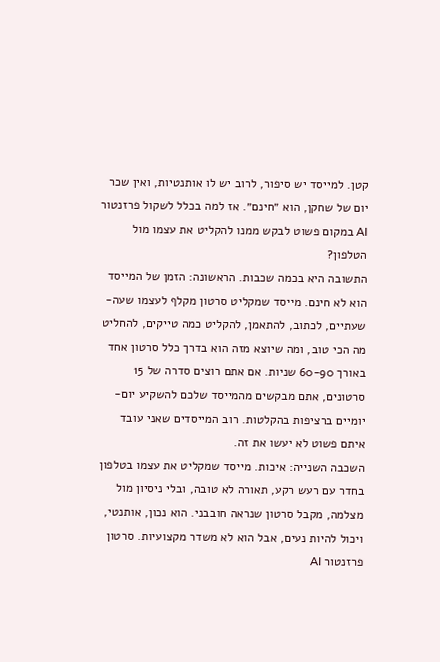קטן. למייסד יש סיפור, לרוב יש לו אותנטיות, ואין שכר יום של שחקן, הוא ״חינם״. אז למה בכלל לשקול פרזנטור AI במקום פשוט לבקש ממנו להקליט את עצמו מול הטלפון?
התשובה היא בכמה שכבות. הראשונה: הזמן של המייסד הוא לא חינם. מייסד שמקליט סרטון מקלף לעצמו שעה-שעתיים, לכתוב, להתאמן, להקליט כמה טייקים, להחליט מה הכי טוב, ומה שיוצא מזה הוא בדרך כלל סרטון אחד באורך 60-90 שניות. אם אתם רוצים סדרה של 15 סרטונים, אתם מבקשים מהמייסד שלכם להשקיע יום-יומיים ברציפות בהקלטות. רוב המייסדים שאני עובד איתם פשוט לא יעשו את זה.
השכבה השנייה: איכות. מייסד שמקליט את עצמו בטלפון בחדר עם רעש רקע, תאורה לא טובה, ובלי ניסיון מול מצלמה, מקבל סרטון שנראה חובבני. הוא נכון, אותנטי, ויכול להיות נעים, אבל הוא לא משדר מקצועיות. סרטון פרזנטור AI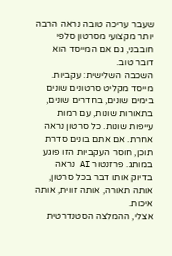שעבר עריכה טובה נראה הרבה יותר מקצועי מסרטון סלפי חובבני, גם אם המייסד הוא דובר טוב.
השכבה השלישית: עקביות. מייסד מקליט סרטונים שונים בימים שונים, בחדרים שונים, בתאורות שונות, עם רמות עייפות שונות. כל סרטון נראה אחרת. אם אתם בונים סדרת תוכן, חוסר העקביות הזו פוגע במותג. פרזנטור AI נראה בדיוק אותו דבר בכל סרטון, אותה תאורה, אותה זווית, אותה איכות.
אצלי, ההמלצה הסטנדרטית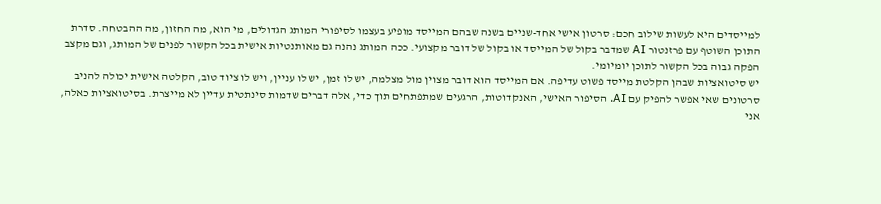למייסדים היא לעשות שילוב חכם: סרטון אישי אחד-שניים בשנה שבהם המייסד מופיע בעצמו לסיפורי המותג הגדולים, מי הוא, מה החזון, מה ההבטחה. סדרת התוכן השוטף עם פרזנטור AI שמדבר בקול של המייסד או בקול של דובר מקצועי. ככה המותג נהנה גם מאותנטיות אישית בכל הקשור לפנים של המותג, וגם מקצב הפקה גבוה בכל הקשור לתוכן יומיומי.
יש סיטואציות שבהן הקלטת מייסד פשוט עדיפה. אם המייסד הוא דובר מצוין מול מצלמה, יש לו זמן, יש לו עניין, ויש לו ציוד טוב, הקלטה אישית יכולה להניב סרטונים שאי אפשר להפיק עם AI. הסיפור האישי, האנקדוטות, הרגעים שמתפתחים תוך כדי, אלה דברים שדמות סינתטית עדיין לא מייצרת. בסיטואציות כאלה, אני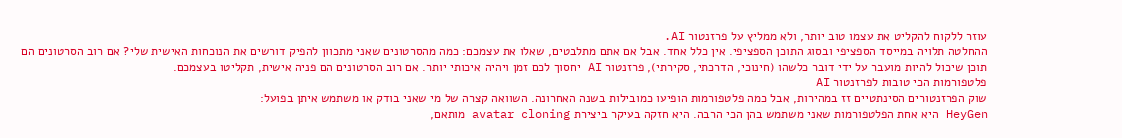עוזר ללקוח להקליט את עצמו טוב יותר, ולא ממליץ על פרזנטור AI.
ההחלטה תלויה במייסד הספציפי ובסוג התוכן הספציפי. אין כלל אחד. אבל אם אתם מתלבטים, שאלו את עצמכם: כמה מהסרטונים שאני מתכוון להפיק דורשים את הנוכחות האישית שלי? אם רוב הסרטונים הם תוכן שיכול להיות מועבר על ידי דובר כלשהו (חינוכי, הדרכתי, סקירתי), פרזנטור AI יחסוך לכם זמן ויהיה איכותי יותר. אם רוב הסרטונים הם פניה אישית, תקליטו בעצמכם.
פלטפורמות הכי טובות לפרזנטור AI
שוק הפרזנטורים הסינתטיים זז במהירות, אבל כמה פלטפורמות הופיעו כמובילות בשנה האחרונה. השוואה קצרה של מי שאני בודק או משתמש איתן בפועל:
HeyGen היא אחת הפלטפורמות שאני משתמש בהן הכי הרבה. היא חזקה בעיקר ביצירת avatar cloning מותאם,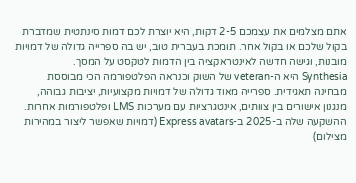אתם מצלמים את עצמכם 2-5 דקות, היא יוצרת לכם דמות סינתטית שמדברת בקול שלכם או בקול אחר. תומכת בעברית טוב, יש בה ספרייה גדולה של דמויות מובנות, וגישה חדשה לאינטראקציה בין הדמות לטקסט על המסך.
Synthesia היא ה-veteran של השוק וכנראה הפלטפורמה הכי מבוססת מבחינה תאגידית. ספרייה מאוד גדולה של דמויות מקצועיות, יציבות גבוהה, מנגנון אישורים בין צוותים, אינטגרציות עם מערכות LMS ופלטפורמות אחרות. ההשקעה שלה ב-2025 ב-Express avatars (דמויות שאפשר ליצור במהירות מצילום)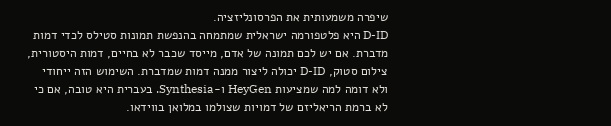שיפרה משמעותית את הפרסונליזציה.
D-ID היא פלטפורמה ישראלית שמתמחה בהנפשת תמונות סטילס לכדי דמות מדברת. אם יש לכם תמונה של אדם, מייסד שכבר לא בחיים, דמות היסטורית, צילום סטוק, D-ID יכולה ליצור ממנה דמות שמדברת. השימוש הזה ייחודי ולא דומה למה שמציעות HeyGen ו-Synthesia. בעברית היא טובה, אם כי לא ברמת הריאליזם של דמויות שצולמו במלואן בווידאו.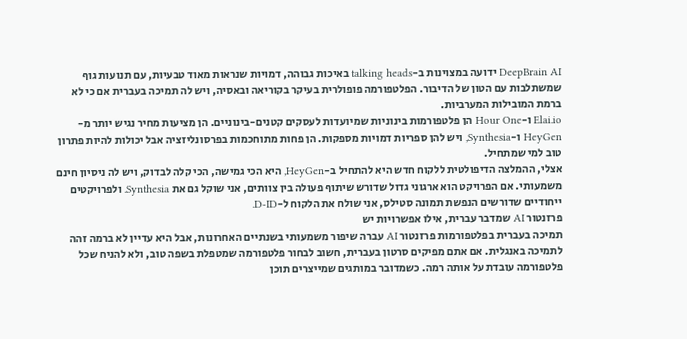DeepBrain AI ידועה במצוינות ב-talking heads באיכות גבוהה, דמויות שנראות מאוד טבעיות, עם תנועות גוף שמשתלבות עם הטון של הדיבור. הפלטפורמה פופולרית בעיקר בקוריאה ובאסיה, ויש לה תמיכה בעברית אם כי לא ברמת המובילות המערביות.
Elai.io ו-Hour One הן פלטפורמות בינוניות שמיועדות לעסקים קטנים-בינוניים. הן מציעות מחיר נגיש יותר מ-HeyGen ו-Synthesia, ויש להן ספריות דמויות מספקות. הן פחות מתוחכמות בפרסונליזציה אבל יכולות להיות פתרון טוב למי שמתחיל.
אצלי, ההמלצה הדיפולטית ללקוח חדש היא להתחיל ב-HeyGen, היא הכי גמישה, הכי קלה לבדוק, ויש לה ניסיון חינם משמעותי. אם הפרויקט הוא ארגוני גדול שדורש שיתוף פעולה בין צוותים, אני שוקל גם את Synthesia. ולפרויקטים ייחודיים שדורשים הנפשת תמונה סטילס, אני שולח את הלקוח ל-D-ID.
פרזנטור AI שמדבר עברית, אילו אפשרויות יש
תמיכה בעברית בפלטפורמות פרזנטור AI עברה שיפור משמעותי בשנתיים האחרונות, אבל היא עדיין לא ברמה זהה לתמיכה באנגלית. אם אתם מפיקים סרטון בעברית, חשוב לבחור פלטפורמה שמטפלת בשפה טוב, ולא להניח שכל פלטפורמה עובדת על אותה רמה. כשמדובר במותגים שמייצרים תוכן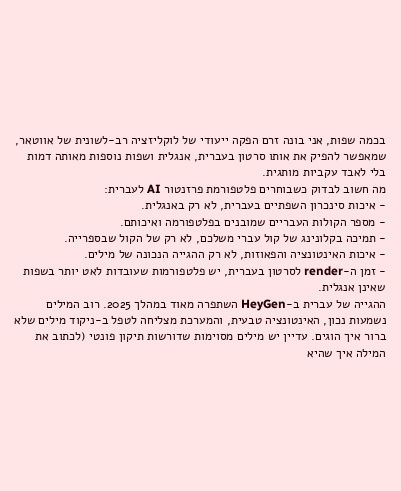בכמה שפות, אני בונה זרם הפקה ייעודי של לוקליזציה רב-לשונית של אווטאר, שמאפשר להפיק את אותו סרטון בעברית, אנגלית ושפות נוספות מאותה דמות בלי לאבד עקביות מותגית.
מה חשוב לבדוק כשבוחרים פלטפורמת פרזנטור AI לעברית:
- איכות סינכרון השפתיים בעברית, לא רק באנגלית.
- מספר הקולות העבריים שמובנים בפלטפורמה ואיכותם.
- תמיכה בקלונינג של קול עברי משלכם, לא רק של הקול שבספרייה.
- איכות האינטונציה והפאוזות, לא רק ההגייה הנכונה של מילים.
- זמן ה-render לסרטון בעברית, יש פלטפורמות שעובדות לאט יותר בשפות שאינן אנגלית.
ההגייה של עברית ב-HeyGen השתפרה מאוד במהלך 2025. רוב המילים נשמעות נכון, האינטונציה טבעית, והמערכת מצליחה לטפל ב-ניקוד מילים שלא ברור איך הוגים. עדיין יש מילים מסוימות שדורשות תיקון פונטי (לכתוב את המילה איך שהיא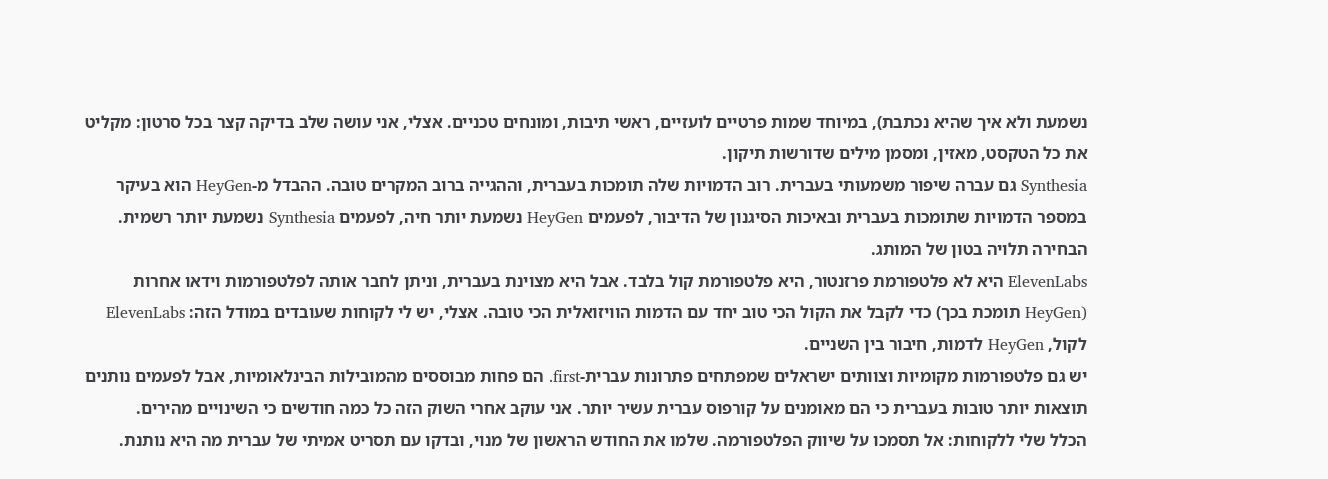נשמעת ולא איך שהיא נכתבת), במיוחד שמות פרטיים לועזיים, ראשי תיבות, ומונחים טכניים. אצלי, אני עושה שלב בדיקה קצר בכל סרטון: מקליט את כל הטקסט, מאזין, ומסמן מילים שדורשות תיקון.
Synthesia גם עברה שיפור משמעותי בעברית. רוב הדמויות שלה תומכות בעברית, וההגייה ברוב המקרים טובה. ההבדל מ-HeyGen הוא בעיקר במספר הדמויות שתומכות בעברית ובאיכות הסיגנון של הדיבור, לפעמים HeyGen נשמעת יותר חיה, לפעמים Synthesia נשמעת יותר רשמית. הבחירה תלויה בטון של המותג.
ElevenLabs היא לא פלטפורמת פרזנטור, היא פלטפורמת קול בלבד. אבל היא מצוינת בעברית, וניתן לחבר אותה לפלטפורמות וידאו אחרות (HeyGen תומכת בכך) כדי לקבל את הקול הכי טוב יחד עם הדמות הוויזואלית הכי טובה. אצלי, יש לי לקוחות שעובדים במודל הזה: ElevenLabs לקול, HeyGen לדמות, חיבור בין השניים.
יש גם פלטפורמות מקומיות וצוותים ישראלים שמפתחים פתרונות עברית-first. הם פחות מבוססים מהמובילות הבינלאומיות, אבל לפעמים נותנים תוצאות יותר טובות בעברית כי הם מאומנים על קורפוס עברית עשיר יותר. אני עוקב אחרי השוק הזה כל כמה חודשים כי השינויים מהירים.
הכלל שלי ללקוחות: אל תסמכו על שיווק הפלטפורמה. שלמו את החודש הראשון של מנוי, ובדקו עם תסריט אמיתי של עברית מה היא נותנת.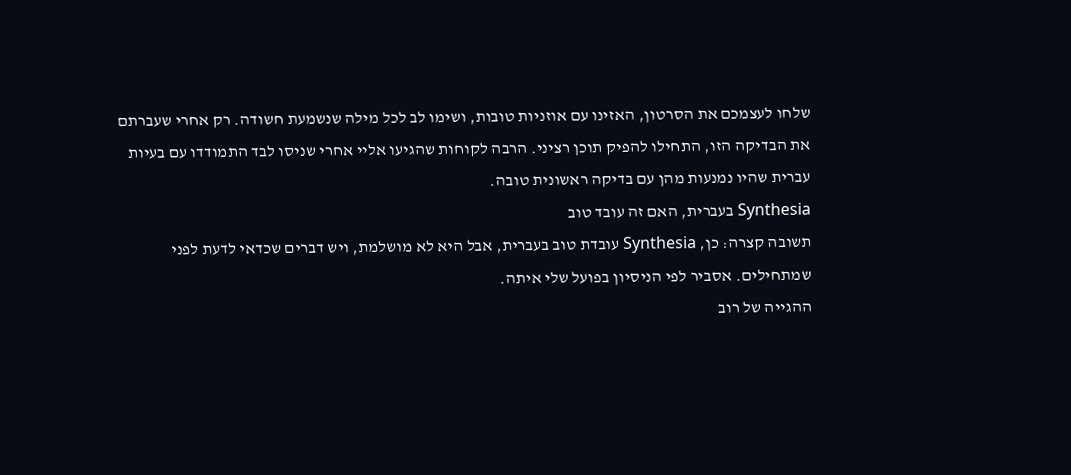שלחו לעצמכם את הסרטון, האזינו עם אוזניות טובות, ושימו לב לכל מילה שנשמעת חשודה. רק אחרי שעברתם את הבדיקה הזו, התחילו להפיק תוכן רציני. הרבה לקוחות שהגיעו אליי אחרי שניסו לבד התמודדו עם בעיות עברית שהיו נמנעות מהן עם בדיקה ראשונית טובה.
Synthesia בעברית, האם זה עובד טוב
תשובה קצרה: כן, Synthesia עובדת טוב בעברית, אבל היא לא מושלמת, ויש דברים שכדאי לדעת לפני שמתחילים. אסביר לפי הניסיון בפועל שלי איתה.
ההגייה של רוב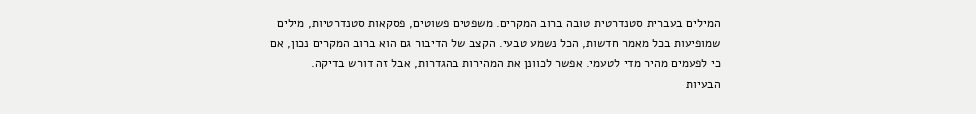המילים בעברית סטנדרטית טובה ברוב המקרים. משפטים פשוטים, פסקאות סטנדרטיות, מילים שמופיעות בכל מאמר חדשות, הכל נשמע טבעי. הקצב של הדיבור גם הוא ברוב המקרים נכון, אם כי לפעמים מהיר מדי לטעמי. אפשר לכוונן את המהירות בהגדרות, אבל זה דורש בדיקה.
הבעיות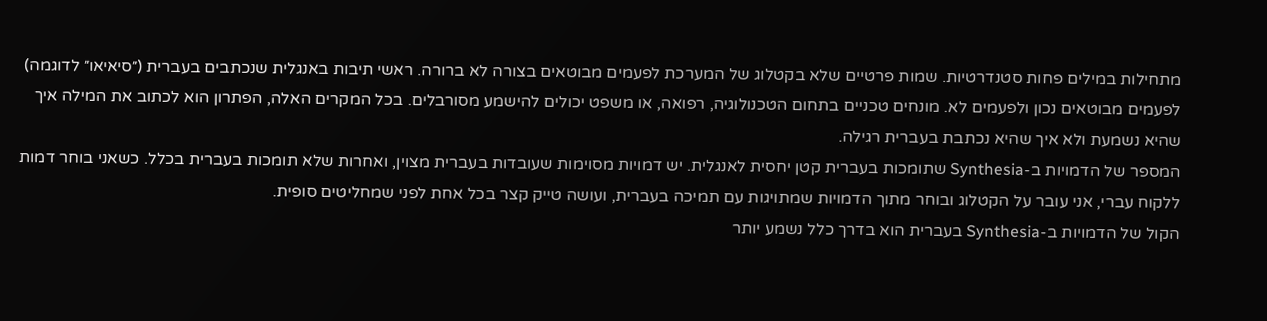מתחילות במילים פחות סטנדרטיות. שמות פרטיים שלא בקטלוג של המערכת לפעמים מבוטאים בצורה לא ברורה. ראשי תיבות באנגלית שנכתבים בעברית (״סיאיאו״ לדוגמה) לפעמים מבוטאים נכון ולפעמים לא. מונחים טכניים בתחום הטכנולוגיה, רפואה, או משפט יכולים להישמע מסורבלים. בכל המקרים האלה, הפתרון הוא לכתוב את המילה איך שהיא נשמעת ולא איך שהיא נכתבת בעברית רגילה.
המספר של הדמויות ב-Synthesia שתומכות בעברית קטן יחסית לאנגלית. יש דמויות מסוימות שעובדות בעברית מצוין, ואחרות שלא תומכות בעברית בכלל. כשאני בוחר דמות ללקוח עברי, אני עובר על הקטלוג ובוחר מתוך הדמויות שמתויגות עם תמיכה בעברית, ועושה טייק קצר בכל אחת לפני שמחליטים סופית.
הקול של הדמויות ב-Synthesia בעברית הוא בדרך כלל נשמע יותר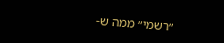״רשמי״ ממה ש-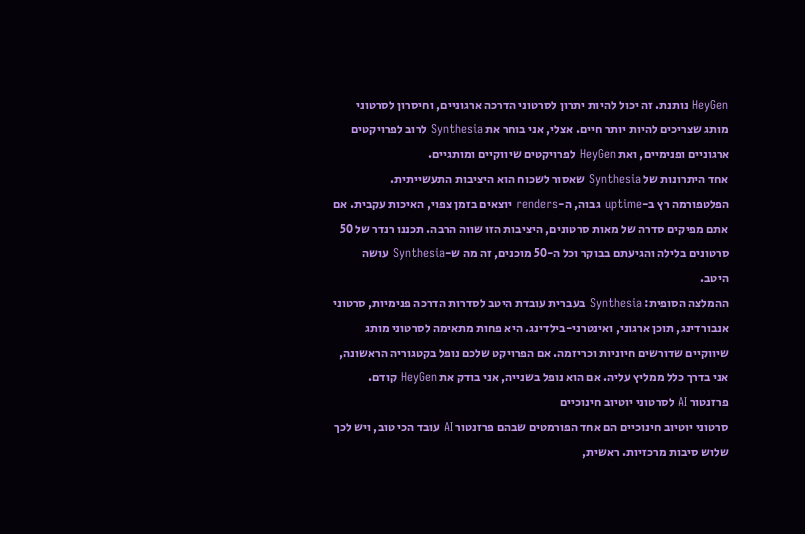HeyGen נותנת. זה יכול להיות יתרון לסרטוני הדרכה ארגוניים, וחיסרון לסרטוני מותג שצריכים להיות יותר חיים. אצלי, אני בוחר את Synthesia לרוב לפרויקטים ארגוניים ופנימיים, ואת HeyGen לפרויקטים שיווקיים ומותגיים.
אחד היתרונות של Synthesia שאסור לשכוח הוא היציבות התעשייתית. הפלטפורמה רץ ב-uptime גבוה, ה-renders יוצאים בזמן צפוי, האיכות עקבית. אם אתם מפיקים סדרה של מאות סרטונים, היציבות הזו שווה הרבה. תכננו רנדר של 50 סרטונים בלילה והגיעתם בבוקר וכל ה-50 מוכנים, זה מה ש-Synthesia עושה היטב.
ההמלצה הסופית: Synthesia בעברית עובדת היטב לסדרות הדרכה פנימיות, סרטוני אנבורדינג, תוכן ארגוני, ואינטרני-בילדינג. היא פחות מתאימה לסרטוני מותג שיווקיים שדורשים חיוניות וכריזמה. אם הפרויקט שלכם נופל בקטגוריה הראשונה, אני בדרך כלל ממליץ עליה. אם הוא נופל בשנייה, אני בודק את HeyGen קודם.
פרזנטור AI לסרטוני יוטיוב חינוכיים
סרטוני יוטיוב חינוכיים הם אחד הפורמטים שבהם פרזנטור AI עובד הכי טוב, ויש לכך שלוש סיבות מרכזיות. ראשית,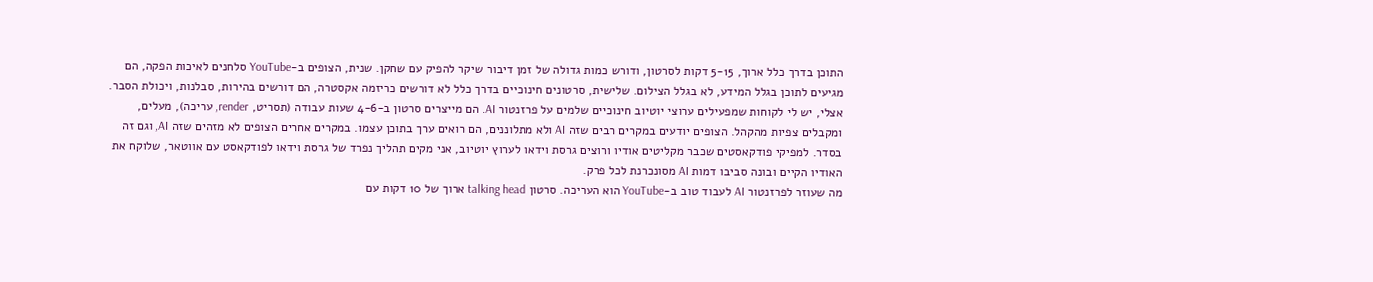התוכן בדרך כלל ארוך, 5-15 דקות לסרטון, ודורש כמות גדולה של זמן דיבור שיקר להפיק עם שחקן. שנית, הצופים ב-YouTube סלחנים לאיכות הפקה, הם מגיעים לתוכן בגלל המידע, לא בגלל הצילום. שלישית, סרטונים חינוכיים בדרך כלל לא דורשים כריזמה אקסטרה, הם דורשים בהירות, סבלנות, ויכולת הסבר.
אצלי, יש לי לקוחות שמפעילים ערוצי יוטיוב חינוכיים שלמים על פרזנטור AI. הם מייצרים סרטון ב-4-6 שעות עבודה (תסריט, render, עריכה), מעלים, ומקבלים צפיות מהקהל. הצופים יודעים במקרים רבים שזה AI ולא מתלוננים, הם רואים ערך בתוכן עצמו. במקרים אחרים הצופים לא מזהים שזה AI, וגם זה בסדר. למפיקי פודקאסטים שכבר מקליטים אודיו ורוצים גרסת וידאו לערוץ יוטיוב, אני מקים תהליך נפרד של גרסת וידאו לפודקאסט עם אווטאר, שלוקח את האודיו הקיים ובונה סביבו דמות AI מסונכרנת לכל פרק.
מה שעוזר לפרזנטור AI לעבוד טוב ב-YouTube הוא העריכה. סרטון talking head ארוך של 10 דקות עם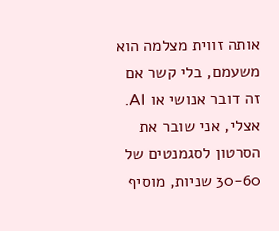אותה זווית מצלמה הוא משעמם, בלי קשר אם זה דובר אנושי או AI. אצלי, אני שובר את הסרטון לסגמנטים של 30-60 שניות, מוסיף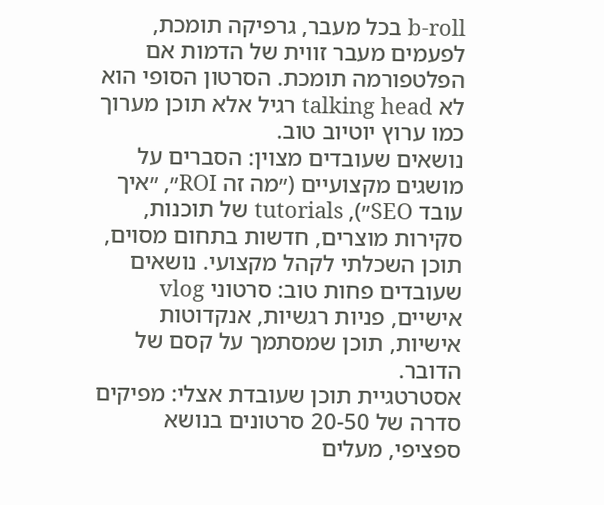b-roll בכל מעבר, גרפיקה תומכת, לפעמים מעבר זווית של הדמות אם הפלטפורמה תומכת. הסרטון הסופי הוא לא talking head רגיל אלא תוכן מערוך כמו ערוץ יוטיוב טוב.
נושאים שעובדים מצוין: הסברים על מושגים מקצועיים (״מה זה ROI״, ״איך עובד SEO״), tutorials של תוכנות, סקירות מוצרים, חדשות בתחום מסוים, תוכן השכלתי לקהל מקצועי. נושאים שעובדים פחות טוב: סרטוני vlog אישיים, פניות רגשיות, אנקדוטות אישיות, תוכן שמסתמך על קסם של הדובר.
אסטרטגיית תוכן שעובדת אצלי: מפיקים סדרה של 20-50 סרטונים בנושא ספציפי, מעלים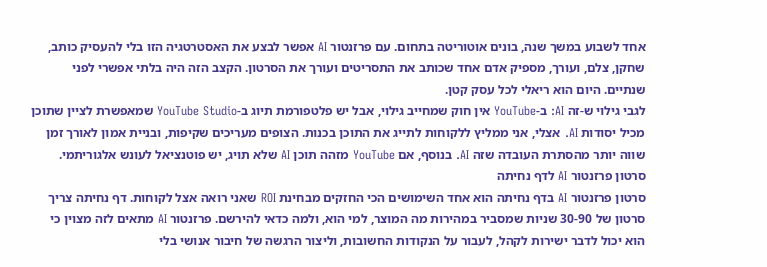אחד לשבוע במשך שנה, בונים אוטוריטה בתחום. עם פרזנטור AI אפשר לבצע את האסטרטגיה הזו בלי להעסיק כותב, שחקן, צלם, ועורך, מספיק אדם אחד שכותב את התסריטים ועורך את הסרטון. הקצב הזה היה בלתי אפשרי לפני שנתיים. היום הוא ריאלי לכל עסק קטן.
לגבי גילוי ש-זה AI: ב-YouTube אין חוק שמחייב גילוי, אבל יש פלטפורמת תיוג ב-YouTube Studio שמאפשרת לציין שתוכן מכיל יסודות AI. אצלי, אני ממליץ ללקוחות לתייג את התוכן בכנות. הצופים מעריכים שקיפות, ובניית אמון לאורך זמן שווה יותר מהסתרת העובדה שזה AI. בנוסף, אם YouTube מזהה תוכן AI שלא תויג, יש פוטנציאל לעונש אלגוריתמי.
סרטון פרזנטור AI לדף נחיתה
סרטון פרזנטור AI בדף נחיתה הוא אחד השימושים הכי החזקים מבחינת ROI שאני רואה אצל לקוחות. דף נחיתה צריך סרטון של 30-90 שניות שמסביר במהירות מה המוצר, למי הוא, ולמה כדאי להירשם. פרזנטור AI מתאים לזה מצוין כי הוא יכול לדבר ישירות לקהל, לעבור על הנקודות החשובות, וליצור הרגשה של חיבור אנושי בלי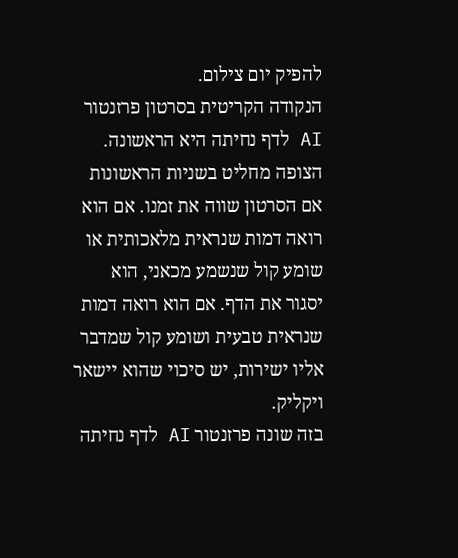להפיק יום צילום.
הנקודה הקריטית בסרטון פרזנטור AI לדף נחיתה היא הראשונה. הצופה מחליט בשניות הראשונות אם הסרטון שווה את זמנו. אם הוא רואה דמות שנראית מלאכותית או שומע קול שנשמע מכאני, הוא יסגור את הדף. אם הוא רואה דמות שנראית טבעית ושומע קול שמדבר אליו ישירות, יש סיכוי שהוא יישאר ויקליק.
בזה שונה פרזנטור AI לדף נחיתה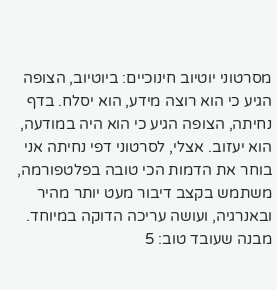מסרטוני יוטיוב חינוכיים: ביוטיוב, הצופה הגיע כי הוא רוצה מידע, הוא יסלח. בדף נחיתה, הצופה הגיע כי הוא היה במודעה, הוא יעזוב. אצלי, לסרטוני דפי נחיתה אני בוחר את הדמות הכי טובה בפלטפורמה, משתמש בקצב דיבור מעט יותר מהיר ובאנרגיה, ועושה עריכה הדוקה במיוחד.
מבנה שעובד טוב: 5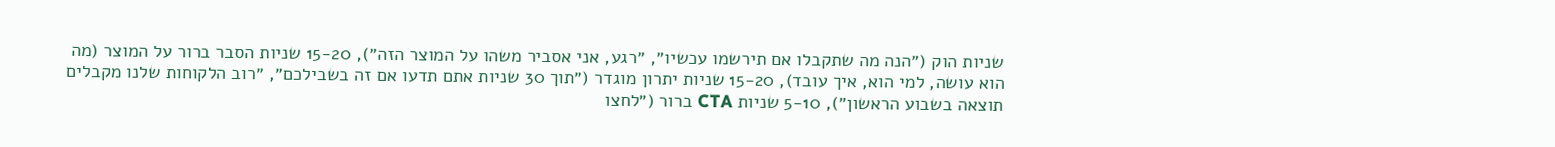שניות הוק (״הנה מה שתקבלו אם תירשמו עכשיו״, ״רגע, אני אסביר משהו על המוצר הזה״), 15-20 שניות הסבר ברור על המוצר (מה הוא עושה, למי הוא, איך עובד), 15-20 שניות יתרון מוגדר (״תוך 30 שניות אתם תדעו אם זה בשבילכם״, ״רוב הלקוחות שלנו מקבלים תוצאה בשבוע הראשון״), 5-10 שניות CTA ברור (״לחצו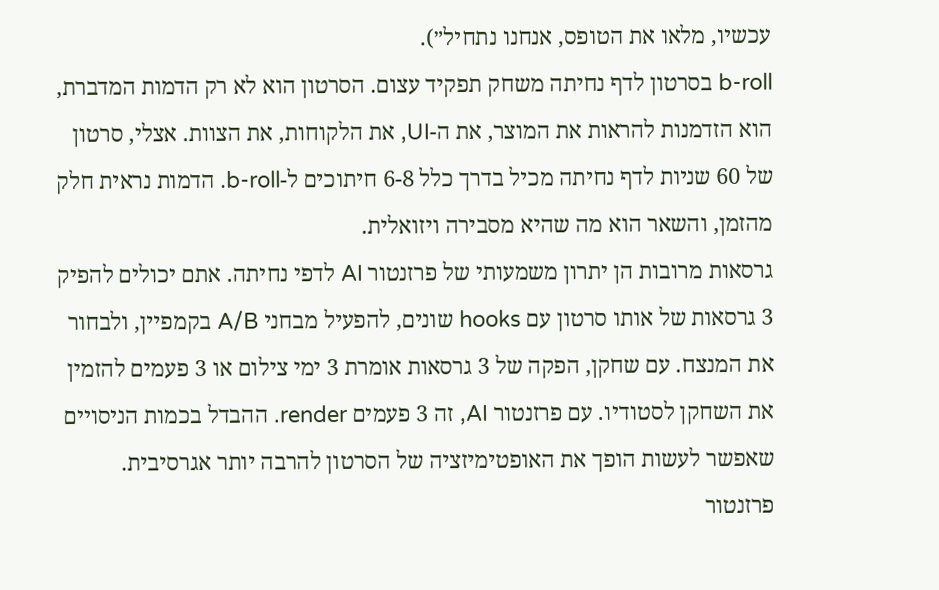עכשיו, מלאו את הטופס, אנחנו נתחיל״).
b-roll בסרטון לדף נחיתה משחק תפקיד עצום. הסרטון הוא לא רק הדמות המדברת, הוא הזדמנות להראות את המוצר, את ה-UI, את הלקוחות, את הצוות. אצלי, סרטון של 60 שניות לדף נחיתה מכיל בדרך כלל 6-8 חיתוכים ל-b-roll. הדמות נראית חלק מהזמן, והשאר הוא מה שהיא מסבירה ויזואלית.
גרסאות מרובות הן יתרון משמעותי של פרזנטור AI לדפי נחיתה. אתם יכולים להפיק 3 גרסאות של אותו סרטון עם hooks שונים, להפעיל מבחני A/B בקמפיין, ולבחור את המנצח. עם שחקן, הפקה של 3 גרסאות אומרת 3 ימי צילום או 3 פעמים להזמין את השחקן לסטודיו. עם פרזנטור AI, זה 3 פעמים render. ההבדל בכמות הניסויים שאפשר לעשות הופך את האופטימיזציה של הסרטון להרבה יותר אגרסיבית.
פרזנטור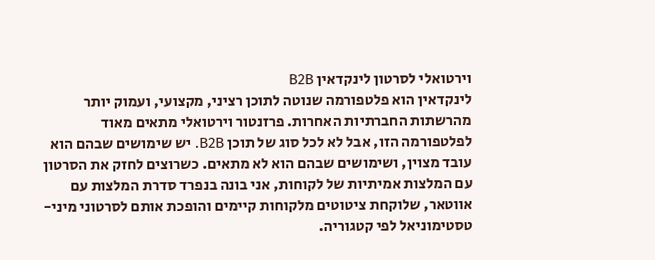וירטואלי לסרטון לינקדאין B2B
לינקדאין הוא פלטפורמה שנוטה לתוכן רציני, מקצועי, ועמוק יותר מהרשתות החברתיות האחרות. פרזנטור וירטואלי מתאים מאוד לפלטפורמה הזו, אבל לא לכל סוג של תוכן B2B. יש שימושים שבהם הוא עובד מצוין, ושימושים שבהם הוא לא מתאים. כשרוצים לחזק את הסרטון עם המלצות אמיתיות של לקוחות, אני בונה בנפרד סדרת המלצות עם אווטאר, שלוקחת ציטוטים מלקוחות קיימים והופכת אותם לסרטוני מיני-טסטימוניאל לפי קטגוריה.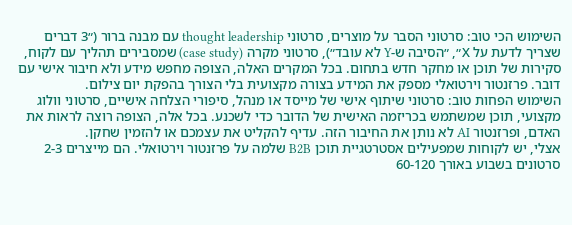השימוש הכי טוב: סרטוני הסבר על מוצרים, סרטוני thought leadership עם מבנה ברור (״3 דברים שצריך לדעת על X״, ״הסיבה ש-Y לא עובד״), סרטוני מקרה (case study) שמסבירים תהליך עם לקוח, סקירות של תוכן או מחקר חדש בתחום. בכל המקרים האלה, הצופה מחפש מידע ולא חיבור אישי עם דובר. פרזנטור וירטואלי מספק את המידע בצורה מקצועית בלי הצורך בהפקת יום צילום.
השימוש הפחות טוב: סרטוני שיתוף אישי של מייסד או מנהל, סיפורי הצלחה אישיים, סרטוני וולוג מקצועי, תוכן שמשתמש בכריזמה האישית של הדובר כדי לשכנע. בכל אלה, הצופה רוצה לראות את האדם, ופרזנטור AI לא נותן את החיבור הזה. עדיף להקליט את עצמכם או להזמין שחקן.
אצלי, יש לקוחות שמפעילים אסטרטגיית תוכן B2B שלמה על פרזנטור וירטואלי. הם מייצרים 2-3 סרטונים בשבוע באורך 60-120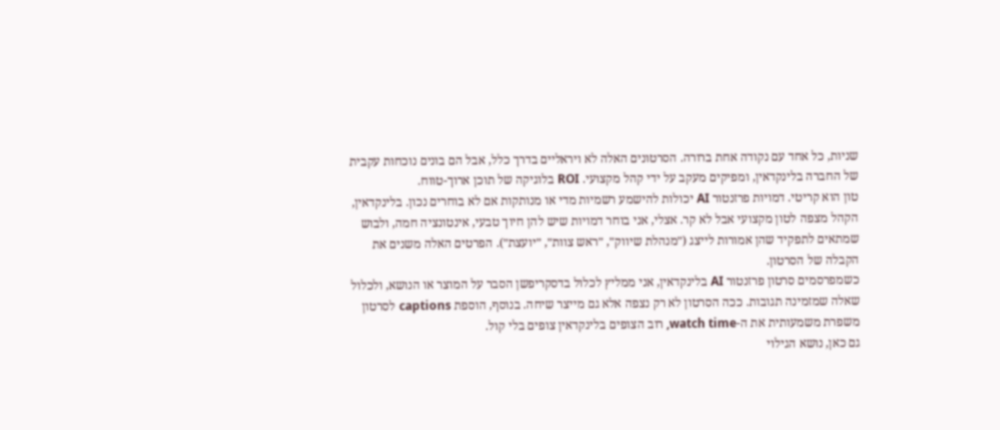שניות, כל אחד עם נקודה אחת ברורה. הסרטונים האלה לא ויראליים בדרך כלל, אבל הם בונים נוכחות עקבית של החברה בלינקדאין, ומפיקים מעקב על ידי קהל מקצועי. ROI בלוגיקה של תוכן ארוך-טווח.
טון הוא קריטי. דמויות פרזנטור AI יכולות להישמע רשמיות מדי או מנותקות אם לא בוחרים נכון. בלינקדאין, הקהל מצפה לטון מקצועי אבל לא קר. אצלי, אני בוחר דמויות שיש להן חיוך טבעי, אינטונציה חמה, ולבוש שמתאים לתפקיד שהן אמורות לייצג (״מנהלת שיווק״, ״ראש צוות״, ״יועצת״). הפרטים האלה משנים את הקבלה של הסרטון.
כשמפרסמים סרטון פרזנטור AI בלינקדאין, אני ממליץ לכלול בדסקריפשן הסבר על המוצר או הנושא, ולכלול שאלה שמזמינה תגובות. ככה הסרטון לא רק נצפה אלא גם מייצר שיחה. בנוסף, הוספת captions לסרטון משפרת משמעותית את ה-watch time, רוב הצופים בלינקדאין צופים בלי קול.
גם כאן, נושא הגילוי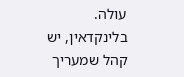עולה. בלינקדאין, יש קהל שמעריך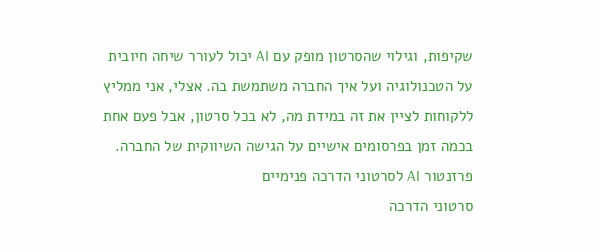שקיפות, וגילוי שהסרטון מופק עם AI יכול לעורר שיחה חיובית על הטכנולוגיה ועל איך החברה משתמשת בה. אצלי, אני ממליץ ללקוחות לציין את זה במידת מה, לא בכל סרטון, אבל פעם אחת בכמה זמן בפרסומים אישיים על הגישה השיווקית של החברה.
פרזנטור AI לסרטוני הדרכה פנימיים
סרטוני הדרכה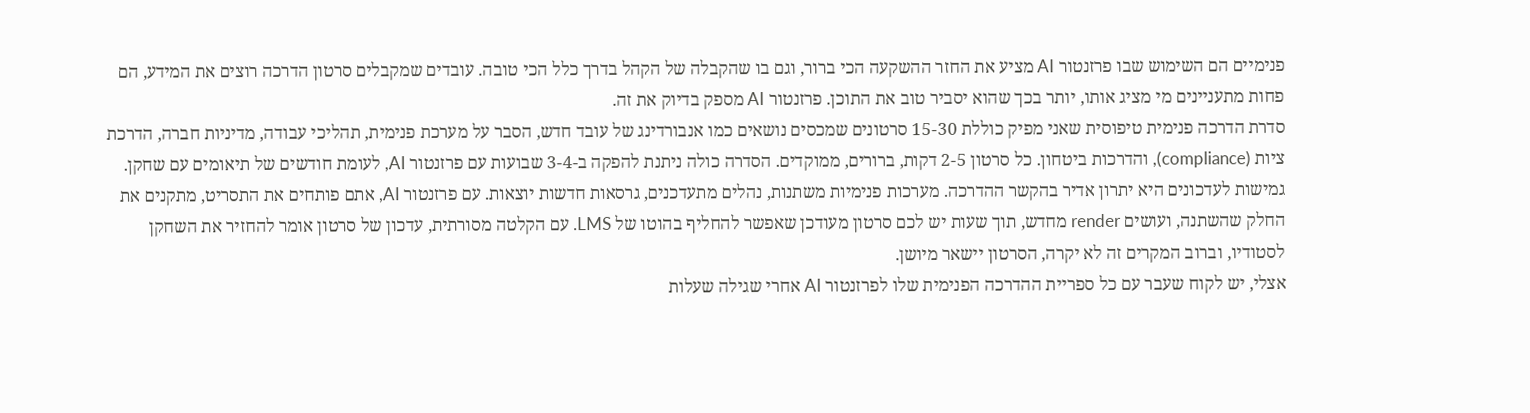פנימיים הם השימוש שבו פרזנטור AI מציע את החזר ההשקעה הכי ברור, וגם בו שהקבלה של הקהל בדרך כלל הכי טובה. עובדים שמקבלים סרטון הדרכה רוצים את המידע, הם פחות מתעניינים מי מציג אותו, יותר בכך שהוא יסביר טוב את התוכן. פרזנטור AI מספק בדיוק את זה.
סדרת הדרכה פנימית טיפוסית שאני מפיק כוללת 15-30 סרטונים שמכסים נושאים כמו אנבורדינג של עובד חדש, הסבר על מערכת פנימית, תהליכי עבודה, מדיניות חברה, הדרכת ציות (compliance), והדרכות ביטחון. כל סרטון 2-5 דקות, ברורים, ממוקדים. הסדרה כולה ניתנת להפקה ב-3-4 שבועות עם פרזנטור AI, לעומת חודשים של תיאומים עם שחקן.
גמישות לעדכונים היא יתרון אדיר בהקשר ההדרכה. מערכות פנימיות משתנות, נהלים מתעדכנים, גרסאות חדשות יוצאות. עם פרזנטור AI, אתם פותחים את התסריט, מתקנים את החלק שהשתנה, ועושים render מחדש, תוך שעות יש לכם סרטון מעודכן שאפשר להחליף בהוטו של LMS. עם הקלטה מסורתית, עדכון של סרטון אומר להחזיר את השחקן לסטודיו, וברוב המקרים זה לא יקרה, הסרטון יישאר מיושן.
אצלי, יש לקוח שעבר עם כל ספריית ההדרכה הפנימית שלו לפרזנטור AI אחרי שגילה שעלות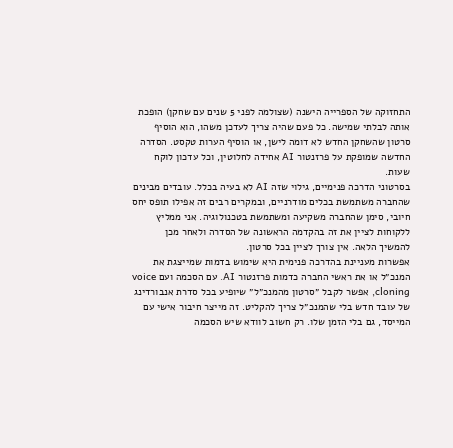התחזוקה של הספרייה הישנה (שצולמה לפני 5 שנים עם שחקן) הופכת אותה לבלתי שמישה. כל פעם שהיה צריך לעדכן משהו, הוא הוסיף סרטון שהשחקן החדש לא דומה לישן, או הוסיף הערות טקסט. הסדרה החדשה שמופקת על פרזנטור AI אחידה לחלוטין, וכל עדכון לוקח שעות.
בסרטוני הדרכה פנימיים, גילוי שזה AI לא בעיה בכלל. עובדים מבינים שהחברה משתמשת בכלים מודרניים, ובמקרים רבים זה אפילו תופס יחס חיובי, סימן שהחברה משקיעה ומשתמשת בטכנולוגיה. אני ממליץ ללקוחות לציין את זה בהקדמה הראשונה של הסדרה ולאחר מכן להמשיך הלאה. אין צורך לציין בכל סרטון.
אפשרות מעניינת בהדרכה פנימית היא שימוש בדמות שמייצגת את המנכ״ל או את ראשי החברה כדמות פרזנטור AI. עם הסכמה ועם voice cloning, אפשר לקבל ״סרטון מהמנכ״ל״ שיופיע בכל סדרת אנבורדינג של עובד חדש בלי שהמנכ״ל צריך להקליט. זה מייצר חיבור אישי עם המייסד, גם בלי הזמן שלו. רק חשוב לוודא שיש הסכמה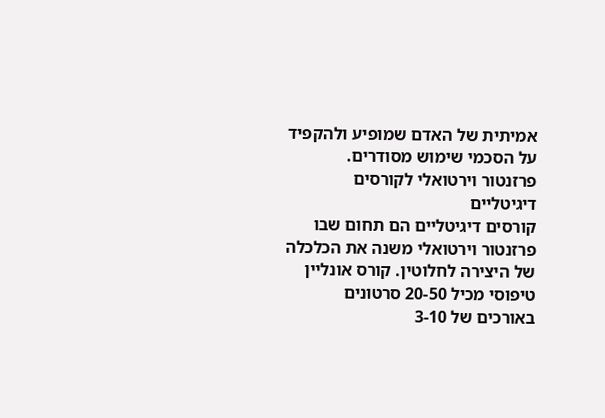אמיתית של האדם שמופיע ולהקפיד על הסכמי שימוש מסודרים.
פרזנטור וירטואלי לקורסים דיגיטליים
קורסים דיגיטליים הם תחום שבו פרזנטור וירטואלי משנה את הכלכלה של היצירה לחלוטין. קורס אונליין טיפוסי מכיל 20-50 סרטונים באורכים של 3-10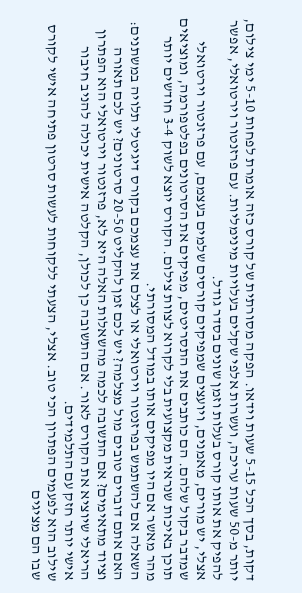דקות, בסך הכל 5-15 שעות וידאו. הפקה מסורתית של קורס כזה אומרת לפחות 5-10 ימי צילום, יותר מ-50 שעות עריכה, ועשרות אלפי שקלים בעלויות מינימליות. עם פרזנטור וירטואלי, אפשר להפיק את אותו קורס בעלות וזמן שונים בסדר גודל.
אצלי, יש מורים, מאמנים, ויועצים שמפיקים קורסים שלמים בעצמם, עם פרזנטור וירטואלי שמדבר בקול שלהם. הם כותבים את התסריטים, מפיקים את הסרטונים בפלטפורמה, ומוציאים תוכן באיכות שנראית מקצועית בלי לקרוא לצוות צילום. הקורס יוצא לשוק 3-4 חודשים יותר מהר מאשר אם היו מפיקים אותו במודל המסורתי.
השאלה אם להשתמש בפרזנטור וירטואלי או לצלם את עצמכם בקורס דיגיטלי תלויה במשתנים: האם אתם דוברים טובים מול מצלמה? יש לכם זמן להקליט 20-50 סרטונים? יש לכם תאורה וציוד מתאימים? אם התשובה לכמה מהשאלות האלה היא לא, פרזנטור וירטואלי הוא הפתרון הריאלי שיוציא את הקורס לאור. אם התשובה כן לכולן, הקלטה אישית יכולה להניב חיבור אישי יותר חזק עם התלמידים.
שילוב הוא לפעמים הפתרון הכי טוב. אצלי, הצעתי ללקוחות לעשות סרטון פתיחה אישי לקורס שבו הם מציגים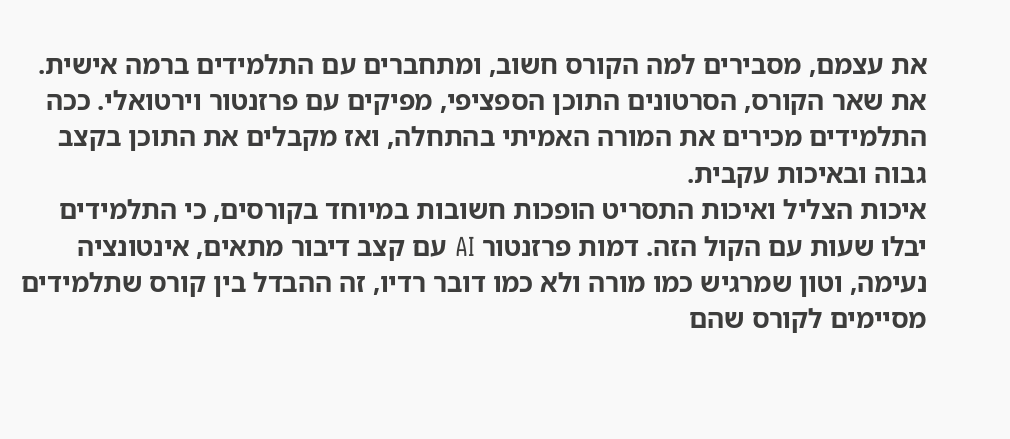את עצמם, מסבירים למה הקורס חשוב, ומתחברים עם התלמידים ברמה אישית. את שאר הקורס, הסרטונים התוכן הספציפי, מפיקים עם פרזנטור וירטואלי. ככה התלמידים מכירים את המורה האמיתי בהתחלה, ואז מקבלים את התוכן בקצב גבוה ובאיכות עקבית.
איכות הצליל ואיכות התסריט הופכות חשובות במיוחד בקורסים, כי התלמידים יבלו שעות עם הקול הזה. דמות פרזנטור AI עם קצב דיבור מתאים, אינטונציה נעימה, וטון שמרגיש כמו מורה ולא כמו דובר רדיו, זה ההבדל בין קורס שתלמידים מסיימים לקורס שהם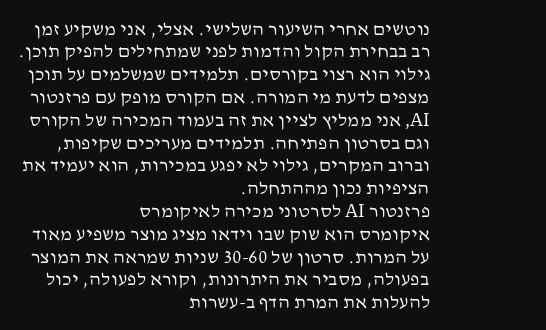נוטשים אחרי השיעור השלישי. אצלי, אני משקיע זמן רב בבחירת הקול והדמות לפני שמתחילים להפיק תוכן.
גילוי הוא רצוי בקורסים. תלמידים שמשלמים על תוכן מצפים לדעת מי המורה. אם הקורס מופק עם פרזנטור AI, אני ממליץ לציין את זה בעמוד המכירה של הקורס וגם בסרטון הפתיחה. תלמידים מעריכים שקיפות, וברוב המקרים, גילוי לא יפגע במכירות, הוא יעמיד את הציפיות נכון מההתחלה.
פרזנטור AI לסרטוני מכירה לאיקומרס
איקומרס הוא שוק שבו וידאו מציג מוצר משפיע מאוד על המרות. סרטון של 30-60 שניות שמראה את המוצר בפעולה, מסביר את היתרונות, וקורא לפעולה, יכול להעלות את המרת הדף ב-עשרות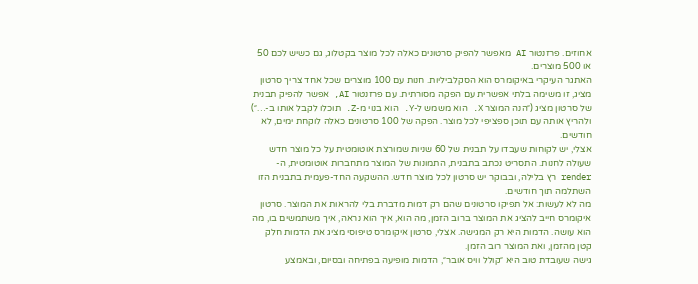אחוזים. פרזנטור AI מאפשר להפיק סרטונים כאלה לכל מוצר בקטלוג, גם כשיש לכם 50 או 500 מוצרים.
האתגר העיקרי באיקומרס הוא הסקלביליות. חנות עם 100 מוצרים שכל אחד צריך סרטון מציג, זו משימה בלתי אפשרית עם הפקה מסורתית. עם פרזנטור AI, אפשר להפיק תבנית של סרטון מציג (״הנה המוצר X. הוא משמש ל-Y. הוא בנוי מ-Z. תוכלו לקבל אותו ב-…״) ולהריץ אותה עם תוכן ספציפי לכל מוצר. הפקה של 100 סרטונים כאלה לוקחת ימים, לא חודשים.
אצלי, יש לקוחות שעבדו על תבנית של 60 שניות שמורצת אוטומטית על כל מוצר חדש שעולה לחנות. התסריט נכתב בתבנית, התמונות של המוצר מתחברות אוטומטית, ה-render רץ בלילה, ובבוקר יש סרטון לכל מוצר חדש. ההשקעה החד-פעמית בתבנית הזו השתלמה תוך חודשים.
מה לא לעשות: אל תפיקו סרטונים שהם רק דמות מדברת בלי להראות את המוצר. סרטון איקומרס חייב להציג את המוצר ברוב הזמן, מה הוא, איך הוא נראה, איך משתמשים בו, מה הוא עושה. הדמות היא רק המגישה. אצלי, סרטון איקומרס טיפוסי מציג את הדמות חלק קטן מהזמן, ואת המוצר רוב הזמן.
גישה שעובדת טוב היא ״קולל וויס אובר״, הדמות מופיעה בפתיחה ובסיום, ובאמצע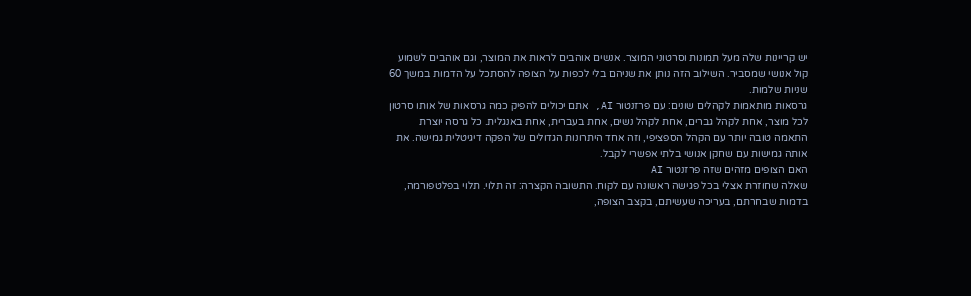יש קריינות שלה מעל תמונות וסרטוני המוצר. אנשים אוהבים לראות את המוצר, וגם אוהבים לשמוע קול אנושי שמסביר. השילוב הזה נותן את שניהם בלי לכפות על הצופה להסתכל על הדמות במשך 60 שניות שלמות.
גרסאות מותאמות לקהלים שונים: עם פרזנטור AI, אתם יכולים להפיק כמה גרסאות של אותו סרטון לכל מוצר, אחת לקהל גברים, אחת לקהל נשים, אחת בעברית, אחת באנגלית. כל גרסה יוצרת התאמה טובה יותר עם הקהל הספציפי, וזה אחד היתרונות הגדולים של הפקה דיגיטלית גמישה. את אותה גמישות עם שחקן אנושי בלתי אפשרי לקבל.
האם הצופים מזהים שזה פרזנטור AI
שאלה שחוזרת אצלי בכל פגישה ראשונה עם לקוח. התשובה הקצרה: זה תלוי. תלוי בפלטפורמה, בדמות שבחרתם, בעריכה שעשיתם, בקצב הצופה,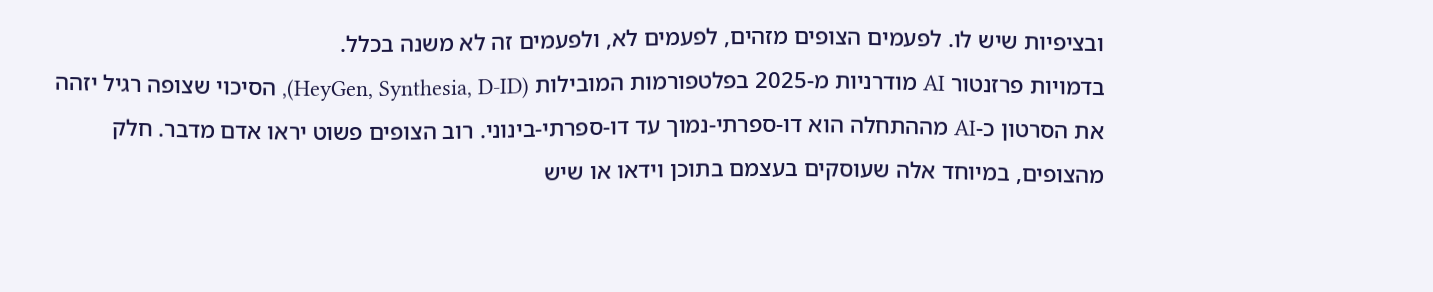ובציפיות שיש לו. לפעמים הצופים מזהים, לפעמים לא, ולפעמים זה לא משנה בכלל.
בדמויות פרזנטור AI מודרניות מ-2025 בפלטפורמות המובילות (HeyGen, Synthesia, D-ID), הסיכוי שצופה רגיל יזהה את הסרטון כ-AI מההתחלה הוא דו-ספרתי-נמוך עד דו-ספרתי-בינוני. רוב הצופים פשוט יראו אדם מדבר. חלק מהצופים, במיוחד אלה שעוסקים בעצמם בתוכן וידאו או שיש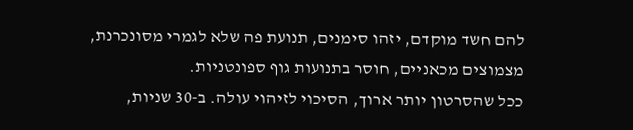להם חשד מוקדם, יזהו סימנים, תנועת פה שלא לגמרי מסונכרנת, מצמוצים מכאניים, חוסר בתנועות גוף ספונטניות.
ככל שהסרטון יותר ארוך, הסיכוי לזיהוי עולה. ב-30 שניות,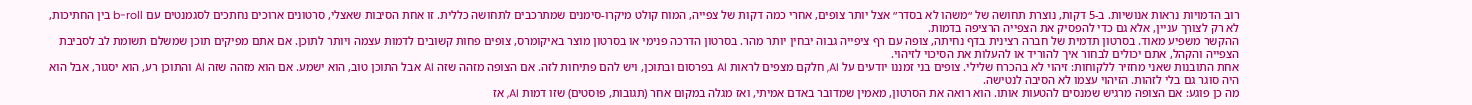רוב הדמויות נראות אנושיות. ב-5 דקות, נוצרת תחושה של ״משהו לא בסדר״ אצל יותר צופים, אחרי כמה דקות של צפייה, המוח קולט מיקרו-סימנים שמתרכבים לתחושה כללית. זו אחת הסיבות שאצלי, סרטונים ארוכים נחתכים לסגמנטים עם b-roll בין החתיכות, לא רק לצורך עניין, אלא גם כדי להפסיק את הצפייה הרציפה בדמות.
ההקשר משפיע מאוד. בסרטון תדמית של חברה רצינית בדף נחיתה, צופה עם רף ציפייה גבוה יבחין יותר מהר. בסרטון הדרכה פנימי או בסרטון מוצר באיקומרס, צופים פחות קשובים לדמות עצמה ויותר לתוכן. אם אתם מפיקים תוכן שמשלם תשומת לב לסביבת הצפייה והקהל, אתם יכולים לבחור איך להוריד או להעלות את הסיכוי לזיהוי.
אחת התובנות שאני מחזיר ללקוחות: זיהוי לא בהכרח שלילי. צופים בני זמננו יודעים על AI, חלקם מצפים לראות AI בפרסום ובתוכן, ויש להם פתיחות לזה. אם הצופה מזהה שזה AI אבל התוכן טוב, הוא ישמע. אם הוא מזהה שזה AI והתוכן רע, הוא יסגור, אבל הוא היה סוגר גם בלי לזהות. הזיהוי עצמו לא הסיבה לנטישה.
מה כן פוגע: אם הצופה מרגיש שמנסים להטעות אותו. הוא רואה את הסרטון, מאמין שמדובר באדם אמיתי, ואז מגלה במקום אחר (תגובות, פוסטים) שזו דמות AI, אז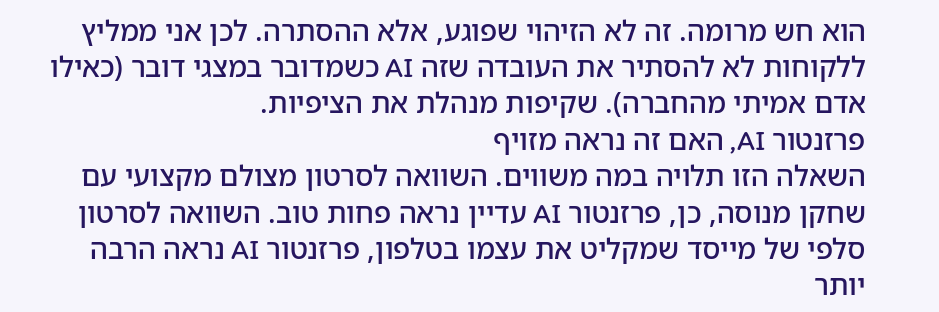הוא חש מרומה. זה לא הזיהוי שפוגע, אלא ההסתרה. לכן אני ממליץ ללקוחות לא להסתיר את העובדה שזה AI כשמדובר במצגי דובר (כאילו אדם אמיתי מהחברה). שקיפות מנהלת את הציפיות.
פרזנטור AI, האם זה נראה מזויף
השאלה הזו תלויה במה משווים. השוואה לסרטון מצולם מקצועי עם שחקן מנוסה, כן, פרזנטור AI עדיין נראה פחות טוב. השוואה לסרטון סלפי של מייסד שמקליט את עצמו בטלפון, פרזנטור AI נראה הרבה יותר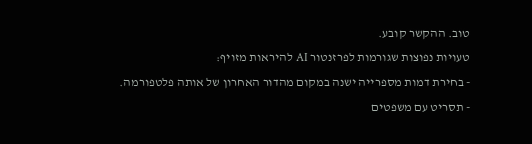טוב. ההקשר קובע.
טעויות נפוצות שגורמות לפרזנטור AI להיראות מזויף:
- בחירת דמות מספרייה ישנה במקום מהדור האחרון של אותה פלטפורמה.
- תסריט עם משפטים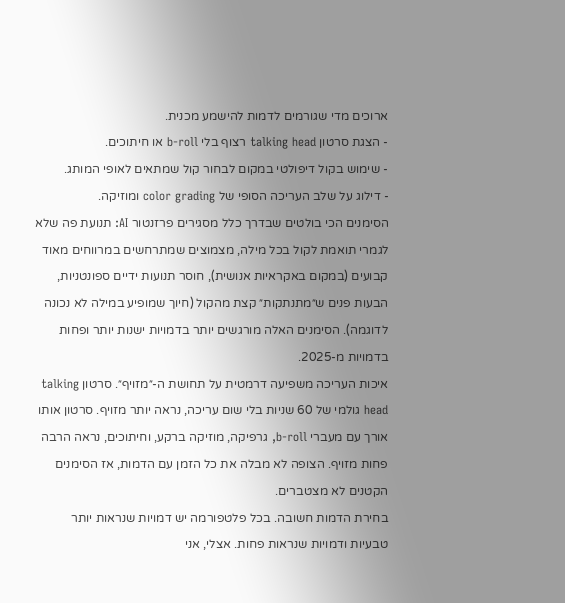ארוכים מדי שגורמים לדמות להישמע מכנית.
- הצגת סרטון talking head רצוף בלי b-roll או חיתוכים.
- שימוש בקול דיפולטי במקום לבחור קול שמתאים לאופי המותג.
- דילוג על שלב העריכה הסופי של color grading ומוזיקה.
הסימנים הכי בולטים שבדרך כלל מסגירים פרזנטור AI: תנועת פה שלא לגמרי תואמת לקול בכל מילה, מצמוצים שמתרחשים במרווחים מאוד קבועים (במקום באקראיות אנושית), חוסר תנועות ידיים ספונטניות, הבעות פנים ש״מתנתקות״ קצת מהקול (חיוך שמופיע במילה לא נכונה לדוגמה). הסימנים האלה מורגשים יותר בדמויות ישנות יותר ופחות בדמויות מ-2025.
איכות העריכה משפיעה דרמטית על תחושת ה-״מזויף״. סרטון talking head גולמי של 60 שניות בלי שום עריכה, נראה יותר מזויף. סרטון אותו אורך עם מעברי b-roll, גרפיקה, מוזיקה ברקע, וחיתוכים, נראה הרבה פחות מזויף. הצופה לא מבלה את כל הזמן עם הדמות, אז הסימנים הקטנים לא מצטברים.
בחירת הדמות חשובה. בכל פלטפורמה יש דמויות שנראות יותר טבעיות ודמויות שנראות פחות. אצלי, אני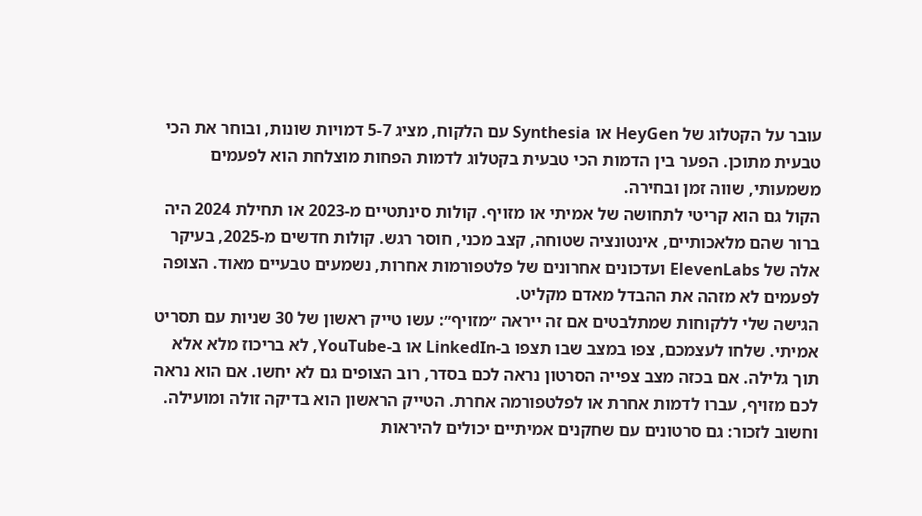עובר על הקטלוג של HeyGen או Synthesia עם הלקוח, מציג 5-7 דמויות שונות, ובוחר את הכי טבעית מתוכן. הפער בין הדמות הכי טבעית בקטלוג לדמות הפחות מוצלחת הוא לפעמים משמעותי, שווה זמן ובחירה.
הקול גם הוא קריטי לתחושה של אמיתי או מזויף. קולות סינתטיים מ-2023 או תחילת 2024 היה ברור שהם מלאכותיים, אינטונציה שטוחה, קצב מכני, חוסר רגש. קולות חדשים מ-2025, בעיקר אלה של ElevenLabs ועדכונים אחרונים של פלטפורמות אחרות, נשמעים טבעיים מאוד. הצופה לפעמים לא מזהה את ההבדל מאדם מקליט.
הגישה שלי ללקוחות שמתלבטים אם זה ייראה ״מזויף״: עשו טייק ראשון של 30 שניות עם תסריט אמיתי. שלחו לעצמכם, צפו במצב שבו תצפו ב-LinkedIn או ב-YouTube, לא בריכוז מלא אלא תוך גלילה. אם בכזה מצב צפייה הסרטון נראה לכם בסדר, רוב הצופים גם לא יחשו. אם הוא נראה לכם מזויף, עברו לדמות אחרת או לפלטפורמה אחרת. הטייק הראשון הוא בדיקה זולה ומועילה.
וחשוב לזכור: גם סרטונים עם שחקנים אמיתיים יכולים להיראות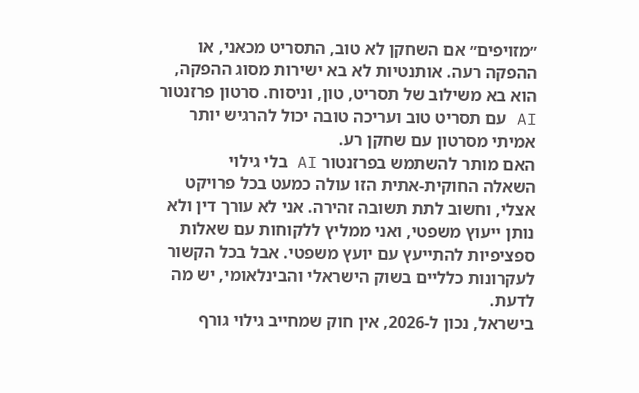״מזויפים״ אם השחקן לא טוב, התסריט מכאני, או ההפקה רעה. אותנטיות לא בא ישירות מסוג ההפקה, הוא בא משילוב של תסריט, טון, וניסוח. סרטון פרזנטור AI עם תסריט טוב ועריכה טובה יכול להרגיש יותר אמיתי מסרטון עם שחקן רע.
האם מותר להשתמש בפרזנטור AI בלי גילוי
השאלה החוקית-אתית הזו עולה כמעט בכל פרויקט אצלי, וחשוב לתת תשובה זהירה. אני לא עורך דין ולא נותן ייעוץ משפטי, ואני ממליץ ללקוחות עם שאלות ספציפיות להתייעץ עם יועץ משפטי. אבל בכל הקשור לעקרונות כלליים בשוק הישראלי והבינלאומי, יש מה לדעת.
בישראל, נכון ל-2026, אין חוק שמחייב גילוי גורף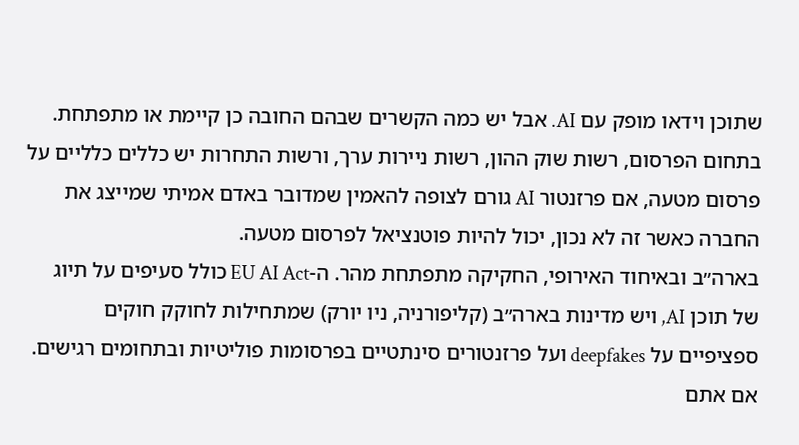שתוכן וידאו מופק עם AI. אבל יש כמה הקשרים שבהם החובה כן קיימת או מתפתחת. בתחום הפרסום, רשות שוק ההון, רשות ניירות ערך, ורשות התחרות יש כללים כלליים על פרסום מטעה, אם פרזנטור AI גורם לצופה להאמין שמדובר באדם אמיתי שמייצג את החברה כאשר זה לא נכון, יכול להיות פוטנציאל לפרסום מטעה.
בארה״ב ובאיחוד האירופי, החקיקה מתפתחת מהר. ה-EU AI Act כולל סעיפים על תיוג של תוכן AI, ויש מדינות בארה״ב (קליפורניה, ניו יורק) שמתחילות לחוקק חוקים ספציפיים על deepfakes ועל פרזנטורים סינתטיים בפרסומות פוליטיות ובתחומים רגישים. אם אתם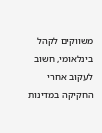משווקים לקהל בינלאומי, חשוב לעקוב אחרי החקיקה במדינות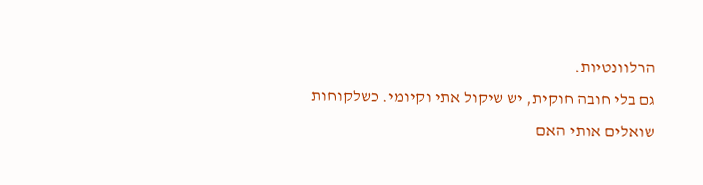הרלוונטיות.
גם בלי חובה חוקית, יש שיקול אתי וקיומי. כשלקוחות שואלים אותי האם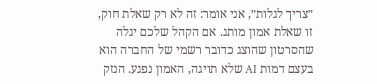״צריך לגלות״, אני אומר: זה לא רק שאלת חוק, זו שאלת אמון מותג. אם הקהל שלכם יגלה שהסרטון שהוצג כדובר רשמי של החברה הוא בעצם דמות AI שלא תויגה, האמון נפגע. הנזק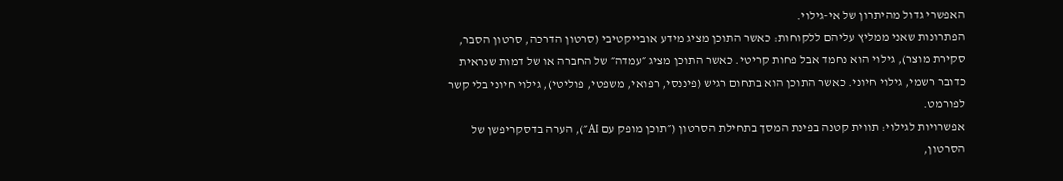האפשרי גדול מהיתרון של אי-גילוי.
הפתרונות שאני ממליץ עליהם ללקוחות: כאשר התוכן מציג מידע אובייקטיבי (סרטון הדרכה, סרטון הסבר, סקירת מוצר), גילוי הוא נחמד אבל פחות קריטי. כאשר התוכן מציג ״עמדה״ של החברה או של דמות שנראית כדובר רשמי, גילוי חיוני. כאשר התוכן הוא בתחום רגיש (פיננסי, רפואי, משפטי, פוליטי), גילוי חיוני בלי קשר לפורמט.
אפשרויות לגילוי: תווית קטנה בפינת המסך בתחילת הסרטון (״תוכן מופק עם AI״), הערה בדסקריפשן של הסרטון,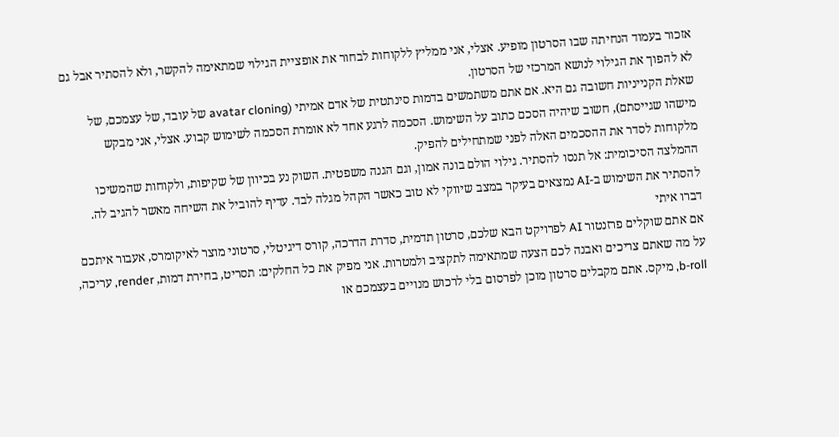אזכור בעמוד הנחיתה שבו הסרטון מופיע. אצלי, אני ממליץ ללקוחות לבחור את אופציית הגילוי שמתאימה להקשר, ולא להסתיר אבל גם לא להפוך את הגילוי לנושא המרכזי של הסרטון.
שאלת הקנייניות חשובה גם היא. אם אתם משתמשים בדמות סינתטית של אדם אמיתי (avatar cloning של עובד, של עצמכם, של מישהו שגייסתם), חשוב שיהיה הסכם כתוב על השימוש. הסכמה לרגע אחד לא אומרת הסכמה לשימוש קבוע. אצלי, אני מבקש מלקוחות לסדר את ההסכמים האלה לפני שמתחילים להפיק.
ההמלצה הסיכומית: אל תנסו להסתיר. גילוי הולם בונה אמון, וגם הגנה משפטית. השוק נע בכיוון של שקיפות, ולקוחות שהמשיכו להסתיר את השימוש ב-AI נמצאים בעיקר במצב שיווקי לא טוב כאשר הקהל מגלה לבד. עדיף להוביל את השיחה מאשר להגיב לה.
דברו איתי
אם אתם שוקלים פרזנטור AI לפרויקט הבא שלכם, סרטון תדמית, סדרת הדרכה, קורס דיגיטלי, סרטוני מוצר לאיקומרס, אעבור איתכם על מה שאתם צריכים ואבנה לכם הצעה שמתאימה לתקציב ולמטרות. אני מפיק את כל החלקים: תסריט, בחירת דמות, render, עריכה, b-roll, מיקס. אתם מקבלים סרטון מוכן לפרסום בלי לרכוש מנויים בעצמכם או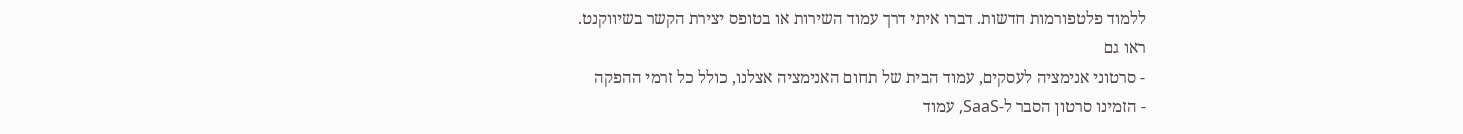ללמוד פלטפורמות חדשות. דברו איתי דרך עמוד השירות או בטופס יצירת הקשר בשיווקנט.
ראו גם
- סרטוני אנימציה לעסקים, עמוד הבית של תחום האנימציה אצלנו, כולל כל זרמי ההפקה
- הזמינו סרטון הסבר ל-SaaS, עמוד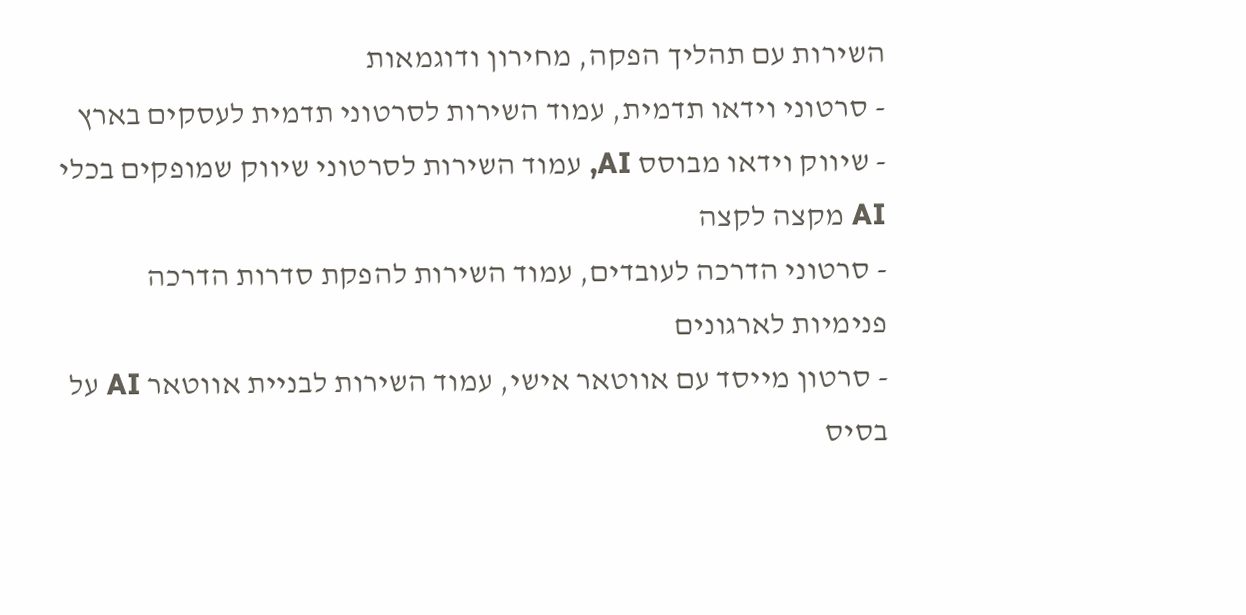השירות עם תהליך הפקה, מחירון ודוגמאות
- סרטוני וידאו תדמית, עמוד השירות לסרטוני תדמית לעסקים בארץ
- שיווק וידאו מבוסס AI, עמוד השירות לסרטוני שיווק שמופקים בכלי AI מקצה לקצה
- סרטוני הדרכה לעובדים, עמוד השירות להפקת סדרות הדרכה פנימיות לארגונים
- סרטון מייסד עם אווטאר אישי, עמוד השירות לבניית אווטאר AI על בסיס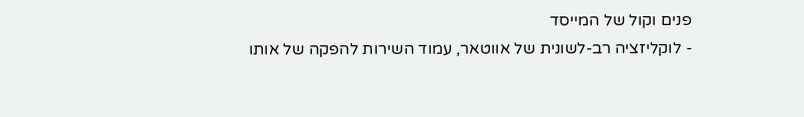פנים וקול של המייסד
- לוקליזציה רב-לשונית של אווטאר, עמוד השירות להפקה של אותו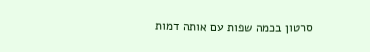סרטון בכמה שפות עם אותה דמות